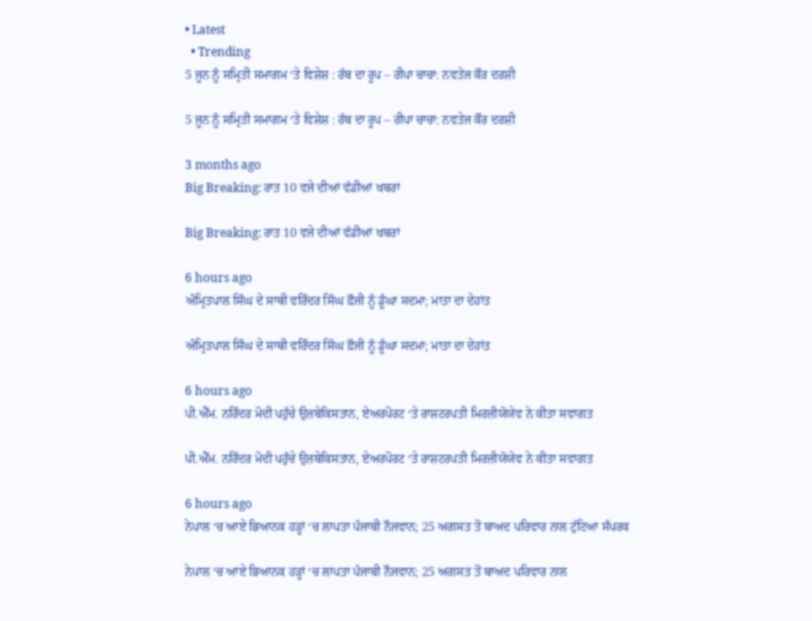• Latest
  • Trending
5 ਜੂਨ ਨੂੰ ਸਮ੍ਰਿਤੀ ਸਮਾਗਮ ‘ਤੇ ਵਿਸ਼ੇਸ਼ : ਰੱਬ ਦਾ ਰੂਪ – ਰੀਪਾ ਚਾਚਾ: ਨਵਤੇਜ ਕੌਰ ਦਰਸ਼ੀ

5 ਜੂਨ ਨੂੰ ਸਮ੍ਰਿਤੀ ਸਮਾਗਮ ‘ਤੇ ਵਿਸ਼ੇਸ਼ : ਰੱਬ ਦਾ ਰੂਪ – ਰੀਪਾ ਚਾਚਾ: ਨਵਤੇਜ ਕੌਰ ਦਰਸ਼ੀ

3 months ago
Big Breaking: ਰਾਤ 10 ਵਜੇ ਦੀਆਂ ਵੱਡੀਆਂ ਖਬਰਾਂ

Big Breaking: ਰਾਤ 10 ਵਜੇ ਦੀਆਂ ਵੱਡੀਆਂ ਖਬਰਾਂ

6 hours ago
ਅੰਮ੍ਰਿਤਪਾਲ ਸਿੰਘ ਦੇ ਸਾਥੀ ਵਰਿੰਦਰ ਸਿੰਘ ਫ਼ੌਜੀ ਨੂੰ ਡੂੰਘਾ ਸਦਮਾ; ਮਾਤਾ ਦਾ ਦੇਹਾਂਤ

ਅੰਮ੍ਰਿਤਪਾਲ ਸਿੰਘ ਦੇ ਸਾਥੀ ਵਰਿੰਦਰ ਸਿੰਘ ਫ਼ੌਜੀ ਨੂੰ ਡੂੰਘਾ ਸਦਮਾ; ਮਾਤਾ ਦਾ ਦੇਹਾਂਤ

6 hours ago
ਪੀ.ਐੱਮ. ਨਰਿੰਦਰ ਮੋਦੀ ਪਹੁੰਚੇ ਉਜ਼ਬੇਕਿਸਤਾਨ, ਏਅਰਪੋਰਟ ‘ਤੇ ਰਾਸ਼ਟਰਪਤੀ ਮਿਰਜ਼ੀਯੋਯੇਵ ਨੇ ਕੀਤਾ ਸਵਾਗਤ

ਪੀ.ਐੱਮ. ਨਰਿੰਦਰ ਮੋਦੀ ਪਹੁੰਚੇ ਉਜ਼ਬੇਕਿਸਤਾਨ, ਏਅਰਪੋਰਟ ‘ਤੇ ਰਾਸ਼ਟਰਪਤੀ ਮਿਰਜ਼ੀਯੋਯੇਵ ਨੇ ਕੀਤਾ ਸਵਾਗਤ

6 hours ago
ਨੇਪਾਲ ‘ਚ ਆਏ ਭਿਆਨਕ ਹੜ੍ਹਾਂ ‘ਚ ਲਾਪਤਾ ਪੰਜਾਬੀ ਨੌਜਵਾਨ; 25 ਅਗਸਤ ਤੋਂ ਬਾਅਦ ਪਰਿਵਾਰ ਨਾਲ ਟੁੱਟਿਆ ਸੰਪਰਕ

ਨੇਪਾਲ ‘ਚ ਆਏ ਭਿਆਨਕ ਹੜ੍ਹਾਂ ‘ਚ ਲਾਪਤਾ ਪੰਜਾਬੀ ਨੌਜਵਾਨ; 25 ਅਗਸਤ ਤੋਂ ਬਾਅਦ ਪਰਿਵਾਰ ਨਾਲ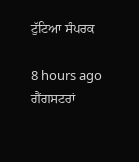ਟੁੱਟਿਆ ਸੰਪਰਕ

8 hours ago
ਗੈਂਗਸਟਰਾਂ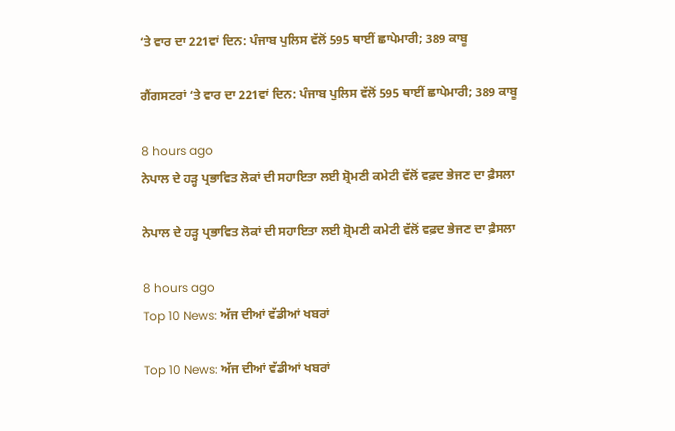‘ਤੇ ਵਾਰ ਦਾ 221ਵਾਂ ਦਿਨ: ਪੰਜਾਬ ਪੁਲਿਸ ਵੱਲੋਂ 595 ਥਾਈਂ ਛਾਪੇਮਾਰੀ; 389 ਕਾਬੂ

ਗੈਂਗਸਟਰਾਂ ‘ਤੇ ਵਾਰ ਦਾ 221ਵਾਂ ਦਿਨ: ਪੰਜਾਬ ਪੁਲਿਸ ਵੱਲੋਂ 595 ਥਾਈਂ ਛਾਪੇਮਾਰੀ; 389 ਕਾਬੂ

8 hours ago
ਨੇਪਾਲ ਦੇ ਹੜ੍ਹ ਪ੍ਰਭਾਵਿਤ ਲੋਕਾਂ ਦੀ ਸਹਾਇਤਾ ਲਈ ਸ਼੍ਰੋਮਣੀ ਕਮੇਟੀ ਵੱਲੋਂ ਵਫ਼ਦ ਭੇਜਣ ਦਾ ਫ਼ੈਸਲਾ

ਨੇਪਾਲ ਦੇ ਹੜ੍ਹ ਪ੍ਰਭਾਵਿਤ ਲੋਕਾਂ ਦੀ ਸਹਾਇਤਾ ਲਈ ਸ਼੍ਰੋਮਣੀ ਕਮੇਟੀ ਵੱਲੋਂ ਵਫ਼ਦ ਭੇਜਣ ਦਾ ਫ਼ੈਸਲਾ

8 hours ago
Top 10 News: ਅੱਜ ਦੀਆਂ ਵੱਡੀਆਂ ਖਬਰਾਂ

Top 10 News: ਅੱਜ ਦੀਆਂ ਵੱਡੀਆਂ ਖਬਰਾਂ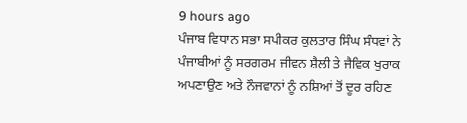9 hours ago
ਪੰਜਾਬ ਵਿਧਾਨ ਸਭਾ ਸਪੀਕਰ ਕੁਲਤਾਰ ਸਿੰਘ ਸੰਧਵਾਂ ਨੇ ਪੰਜਾਬੀਆਂ ਨੂੰ ਸਰਗਰਮ ਜੀਵਨ ਸ਼ੈਲੀ ਤੇ ਜੈਵਿਕ ਖੁਰਾਕ ਅਪਣਾਉਣ ਅਤੇ ਨੌਜਵਾਨਾਂ ਨੂੰ ਨਸ਼ਿਆਂ ਤੋਂ ਦੂਰ ਰਹਿਣ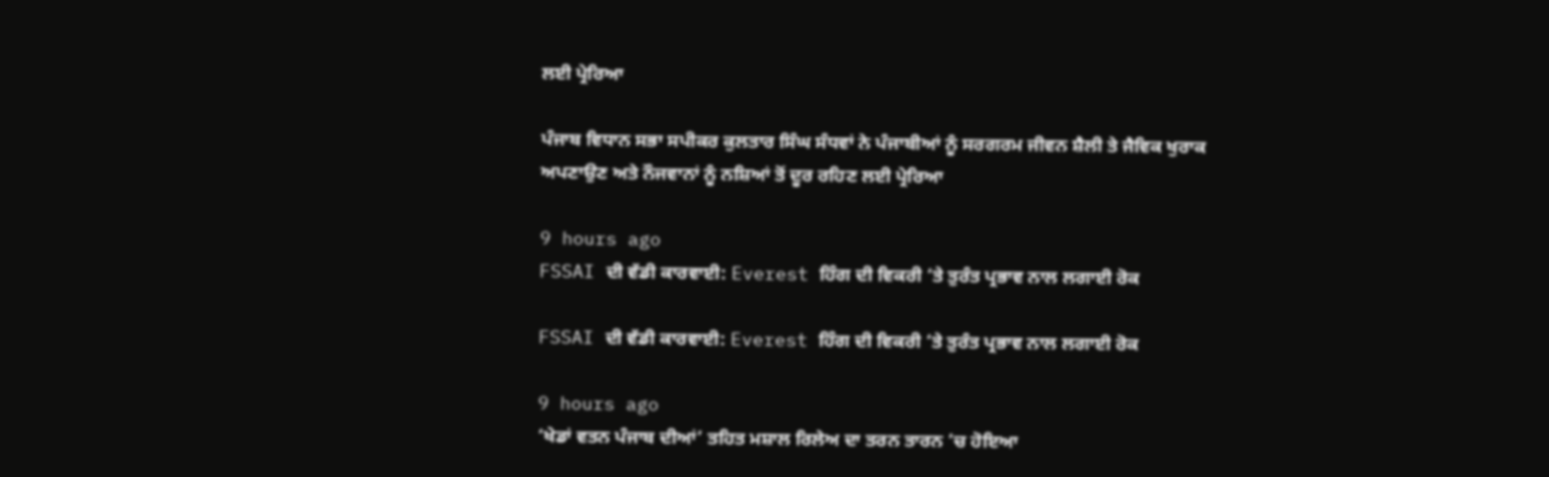ਲਈ ਪ੍ਰੇਰਿਆ

ਪੰਜਾਬ ਵਿਧਾਨ ਸਭਾ ਸਪੀਕਰ ਕੁਲਤਾਰ ਸਿੰਘ ਸੰਧਵਾਂ ਨੇ ਪੰਜਾਬੀਆਂ ਨੂੰ ਸਰਗਰਮ ਜੀਵਨ ਸ਼ੈਲੀ ਤੇ ਜੈਵਿਕ ਖੁਰਾਕ ਅਪਣਾਉਣ ਅਤੇ ਨੌਜਵਾਨਾਂ ਨੂੰ ਨਸ਼ਿਆਂ ਤੋਂ ਦੂਰ ਰਹਿਣ ਲਈ ਪ੍ਰੇਰਿਆ

9 hours ago
FSSAI ਦੀ ਵੱਡੀ ਕਾਰਵਾਈ: Everest ਹਿੰਗ ਦੀ ਵਿਕਰੀ ‘ਤੇ ਤੁਰੰਤ ਪ੍ਰਭਾਵ ਨਾਲ ਲਗਾਈ ਰੋਕ

FSSAI ਦੀ ਵੱਡੀ ਕਾਰਵਾਈ: Everest ਹਿੰਗ ਦੀ ਵਿਕਰੀ ‘ਤੇ ਤੁਰੰਤ ਪ੍ਰਭਾਵ ਨਾਲ ਲਗਾਈ ਰੋਕ

9 hours ago
‘ਖੇਡਾਂ ਵਤਨ ਪੰਜਾਬ ਦੀਆਂ’ ਤਹਿਤ ਮਸ਼ਾਲ ਰਿਲੇਅ ਦਾ ਤਰਨ ਤਾਰਨ ’ਚ ਹੋਇਆ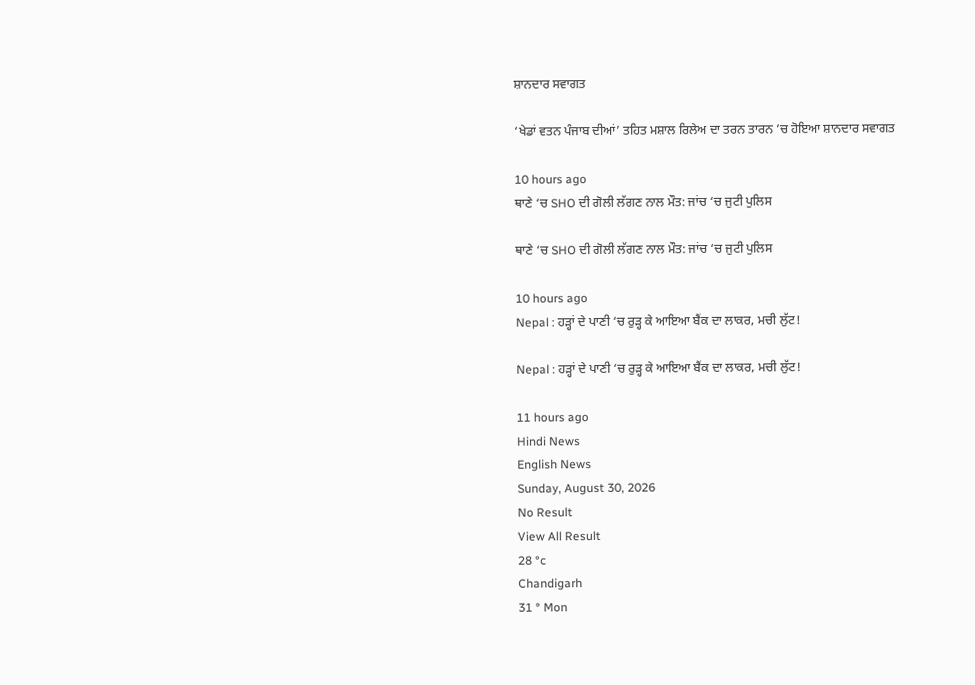ਸ਼ਾਨਦਾਰ ਸਵਾਗਤ

‘ਖੇਡਾਂ ਵਤਨ ਪੰਜਾਬ ਦੀਆਂ’ ਤਹਿਤ ਮਸ਼ਾਲ ਰਿਲੇਅ ਦਾ ਤਰਨ ਤਾਰਨ ’ਚ ਹੋਇਆ ਸ਼ਾਨਦਾਰ ਸਵਾਗਤ

10 hours ago
ਥਾਣੇ ‘ਚ SHO ਦੀ ਗੋਲੀ ਲੱਗਣ ਨਾਲ ਮੌਤ: ਜਾਂਚ ‘ਚ ਜੁਟੀ ਪੁਲਿਸ

ਥਾਣੇ ‘ਚ SHO ਦੀ ਗੋਲੀ ਲੱਗਣ ਨਾਲ ਮੌਤ: ਜਾਂਚ ‘ਚ ਜੁਟੀ ਪੁਲਿਸ

10 hours ago
Nepal : ਹੜ੍ਹਾਂ ਦੇ ਪਾਣੀ ‘ਚ ਰੁੜ੍ਹ ਕੇ ਆਇਆ ਬੈਂਕ ਦਾ ਲਾਕਰ, ਮਚੀ ਲੁੱਟ!

Nepal : ਹੜ੍ਹਾਂ ਦੇ ਪਾਣੀ ‘ਚ ਰੁੜ੍ਹ ਕੇ ਆਇਆ ਬੈਂਕ ਦਾ ਲਾਕਰ, ਮਚੀ ਲੁੱਟ!

11 hours ago
Hindi News
English News
Sunday, August 30, 2026
No Result
View All Result
28 °c
Chandigarh
31 ° Mon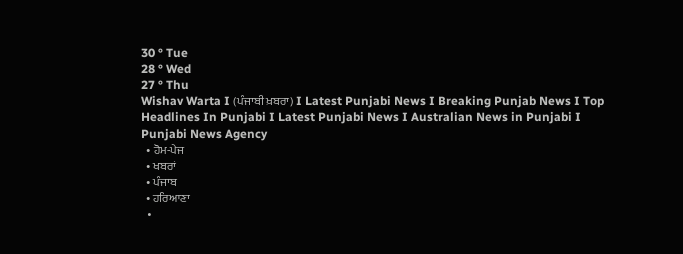30 ° Tue
28 ° Wed
27 ° Thu
Wishav Warta I (ਪੰਜਾਬੀ ਖ਼ਬਰਾ) I Latest Punjabi News I Breaking Punjab News I Top Headlines In Punjabi I Latest Punjabi News I Australian News in Punjabi I  Punjabi News Agency
  • ਹੋਮ-ਪੇਜ
  • ਖਬਰਾਂ
  • ਪੰਜਾਬ
  • ਹਰਿਆਣਾ
  •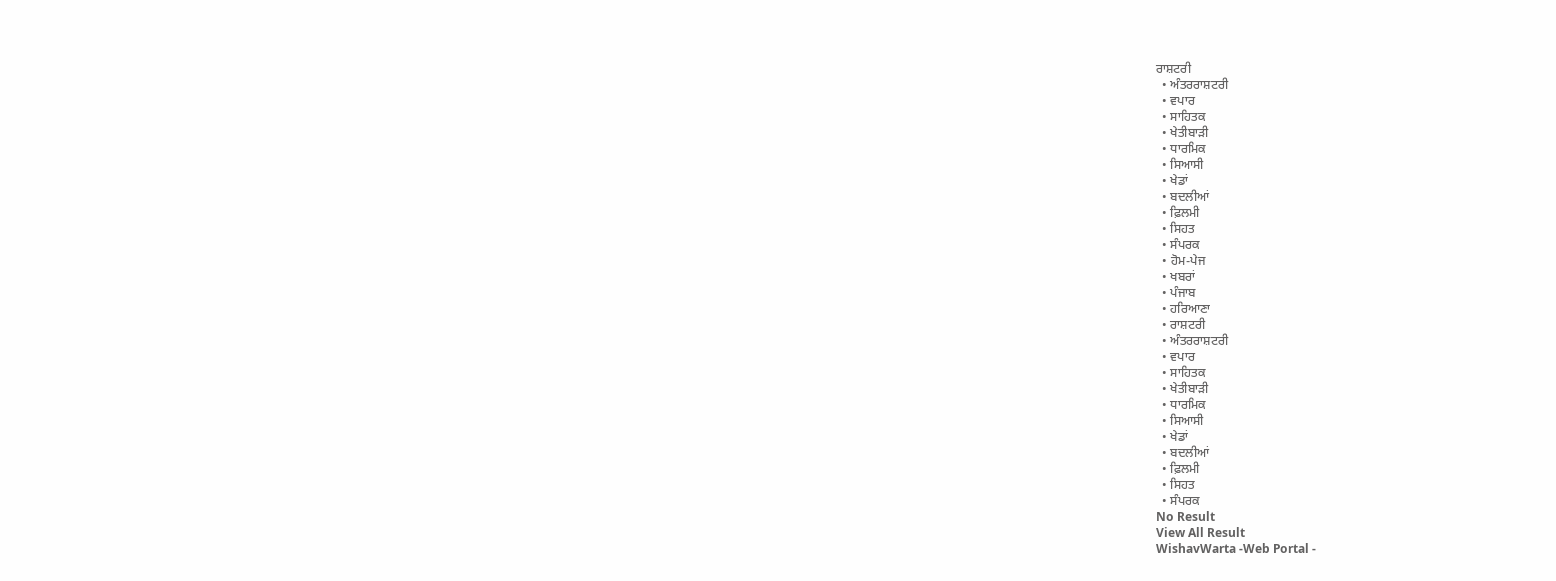ਰਾਸ਼ਟਰੀ
  • ਅੰਤਰਰਾਸ਼ਟਰੀ
  • ਵਪਾਰ
  • ਸਾਹਿਤਕ
  • ਖੇਤੀਬਾੜੀ
  • ਧਾਰਮਿਕ
  • ਸਿਆਸੀ
  • ਖੇਡਾਂ
  • ਬਦਲੀਆਂ
  • ਫ਼ਿਲਮੀ
  • ਸਿਹਤ
  • ਸੰਪਰਕ
  • ਹੋਮ-ਪੇਜ
  • ਖਬਰਾਂ
  • ਪੰਜਾਬ
  • ਹਰਿਆਣਾ
  • ਰਾਸ਼ਟਰੀ
  • ਅੰਤਰਰਾਸ਼ਟਰੀ
  • ਵਪਾਰ
  • ਸਾਹਿਤਕ
  • ਖੇਤੀਬਾੜੀ
  • ਧਾਰਮਿਕ
  • ਸਿਆਸੀ
  • ਖੇਡਾਂ
  • ਬਦਲੀਆਂ
  • ਫ਼ਿਲਮੀ
  • ਸਿਹਤ
  • ਸੰਪਰਕ
No Result
View All Result
WishavWarta -Web Portal -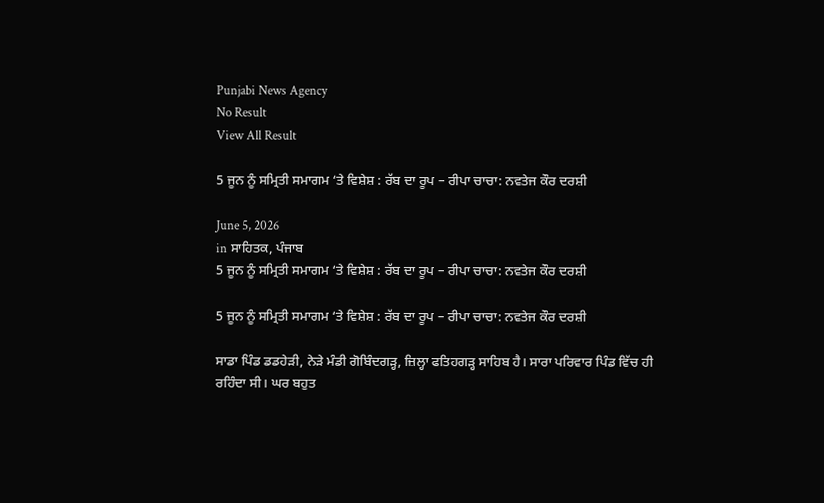Punjabi News Agency
No Result
View All Result

5 ਜੂਨ ਨੂੰ ਸਮ੍ਰਿਤੀ ਸਮਾਗਮ ‘ਤੇ ਵਿਸ਼ੇਸ਼ : ਰੱਬ ਦਾ ਰੂਪ – ਰੀਪਾ ਚਾਚਾ: ਨਵਤੇਜ ਕੌਰ ਦਰਸ਼ੀ

June 5, 2026
in ਸਾਹਿਤਕ, ਪੰਜਾਬ
5 ਜੂਨ ਨੂੰ ਸਮ੍ਰਿਤੀ ਸਮਾਗਮ ‘ਤੇ ਵਿਸ਼ੇਸ਼ : ਰੱਬ ਦਾ ਰੂਪ – ਰੀਪਾ ਚਾਚਾ: ਨਵਤੇਜ ਕੌਰ ਦਰਸ਼ੀ

5 ਜੂਨ ਨੂੰ ਸਮ੍ਰਿਤੀ ਸਮਾਗਮ ‘ਤੇ ਵਿਸ਼ੇਸ਼ : ਰੱਬ ਦਾ ਰੂਪ – ਰੀਪਾ ਚਾਚਾ: ਨਵਤੇਜ ਕੌਰ ਦਰਸ਼ੀ

ਸਾਡਾ ਪਿੰਡ ਡਡਹੇੜੀ, ਨੇੜੇ ਮੰਡੀ ਗੋਬਿੰਦਗੜ੍ਹ, ਜ਼ਿਲ੍ਹਾ ਫਤਿਹਗੜ੍ਹ ਸਾਹਿਬ ਹੈ। ਸਾਰਾ ਪਰਿਵਾਰ ਪਿੰਡ ਵਿੱਚ ਹੀ ਰਹਿੰਦਾ ਸੀ। ਘਰ ਬਹੁਤ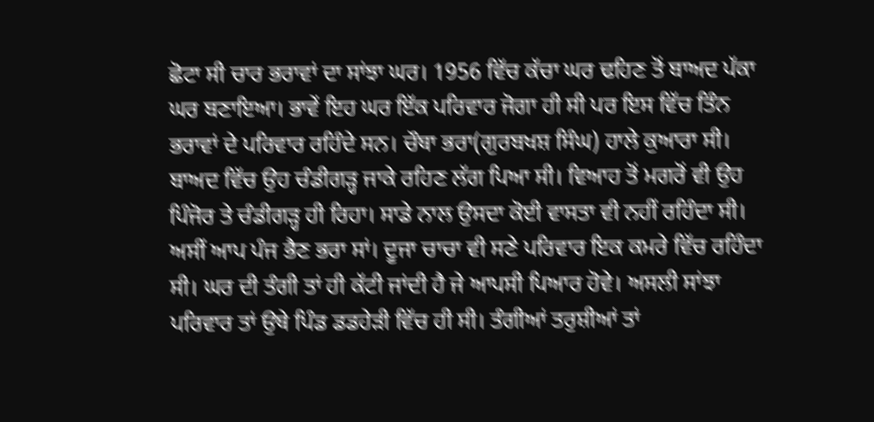ਛੋਟਾ ਸੀ ਚਾਰ ਭਰਾਵਾਂ ਦਾ ਸਾਂਝਾ ਘਰ। 1956 ਵਿੱਚ ਕੱਚਾ ਘਰ ਢਹਿਣ ਤੋਂ ਬਾਅਦ ਪੱਕਾ ਘਰ ਬਣਾਇਆ। ਭਾਵੇਂ ਇਹ ਘਰ ਇੱਕ ਪਰਿਵਾਰ ਜੋਗਾ ਹੀ ਸੀ ਪਰ ਇਸ ਵਿੱਚ ਤਿੰਨ ਭਰਾਵਾਂ ਦੇ ਪਰਿਵਾਰ ਰਹਿੰਦੇ ਸਨ। ਚੌਥਾ ਭਰਾ(ਗੁਰਬਖਸ਼ ਸਿੰਘ) ਹਾਲੇ ਕੁਆਰਾ ਸੀ। ਬਾਅਦ ਵਿੱਚ ਉਹ ਚੰਡੀਗੜ੍ਹ ਜਾਕੇ ਰਹਿਣ ਲੱਗ ਪਿਆ ਸੀ। ਵਿਆਹ ਤੋਂ ਮਗਰੋਂ ਵੀ ਉਹ ਪਿੰਜੋਰ ਤੇ ਚੰਡੀਗੜ੍ਹ ਹੀ ਰਿਹਾ। ਸਾਡੇ ਨਾਲ ਉਸਦਾ ਕੋਈ ਵਾਸਤਾ ਵੀ ਨਹੀਂ ਰਹਿੰਦਾ ਸੀ। ਅਸੀਂ ਆਪ ਪੰਜ ਭੈਣ ਭਰਾ ਸਾਂ। ਦੂਜਾ ਚਾਚਾ ਵੀ ਸਣੇ ਪਰਿਵਾਰ ਇਕ ਕਮਰੇ ਵਿੱਚ ਰਹਿੰਦਾ ਸੀ। ਘਰ ਦੀ ਤੰਗੀ ਤਾਂ ਹੀ ਕੱਟੀ ਜਾਂਦੀ ਹੈ ਜੇ ਆਪਸੀ ਪਿਆਰ ਹੋਵੇ। ਅਸਲੀ ਸਾਂਝਾ ਪਰਿਵਾਰ ਤਾਂ ਉਥੇ ਪਿੰਡ ਡਡਹੇੜੀ ਵਿੱਚ ਹੀ ਸੀ। ਤੰਗੀਆਂ ਤਰੁਸ਼ੀਆਂ ਤਾਂ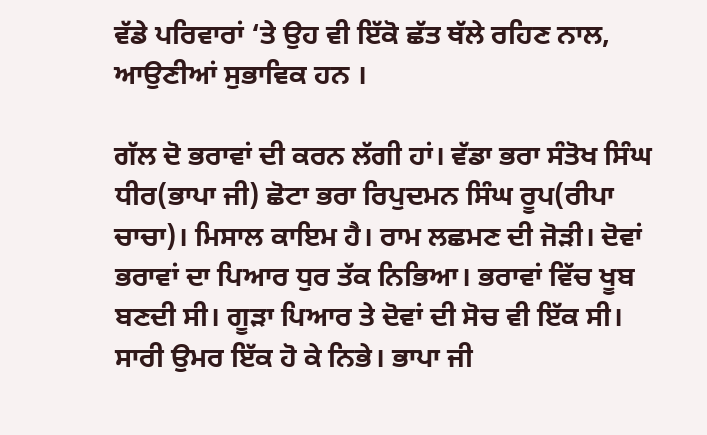ਵੱਡੇ ਪਰਿਵਾਰਾਂ ‘ਤੇ ਉਹ ਵੀ ਇੱਕੋ ਛੱਤ ਥੱਲੇ ਰਹਿਣ ਨਾਲ, ਆਉਣੀਆਂ ਸੁਭਾਵਿਕ ਹਨ ।

ਗੱਲ ਦੋ ਭਰਾਵਾਂ ਦੀ ਕਰਨ ਲੱਗੀ ਹਾਂ। ਵੱਡਾ ਭਰਾ ਸੰਤੋਖ ਸਿੰਘ ਧੀਰ(ਭਾਪਾ ਜੀ) ਛੋਟਾ ਭਰਾ ਰਿਪੁਦਮਨ ਸਿੰਘ ਰੂਪ(ਰੀਪਾ ਚਾਚਾ)। ਮਿਸਾਲ ਕਾਇਮ ਹੈ। ਰਾਮ ਲਛਮਣ ਦੀ ਜੋੜੀ। ਦੋਵਾਂ ਭਰਾਵਾਂ ਦਾ ਪਿਆਰ ਧੁਰ ਤੱਕ ਨਿਭਿਆ। ਭਰਾਵਾਂ ਵਿੱਚ ਖੂਬ ਬਣਦੀ ਸੀ। ਗੂੜਾ ਪਿਆਰ ਤੇ ਦੋਵਾਂ ਦੀ ਸੋਚ ਵੀ ਇੱਕ ਸੀ। ਸਾਰੀ ਉਮਰ ਇੱਕ ਹੋ ਕੇ ਨਿਭੇ। ਭਾਪਾ ਜੀ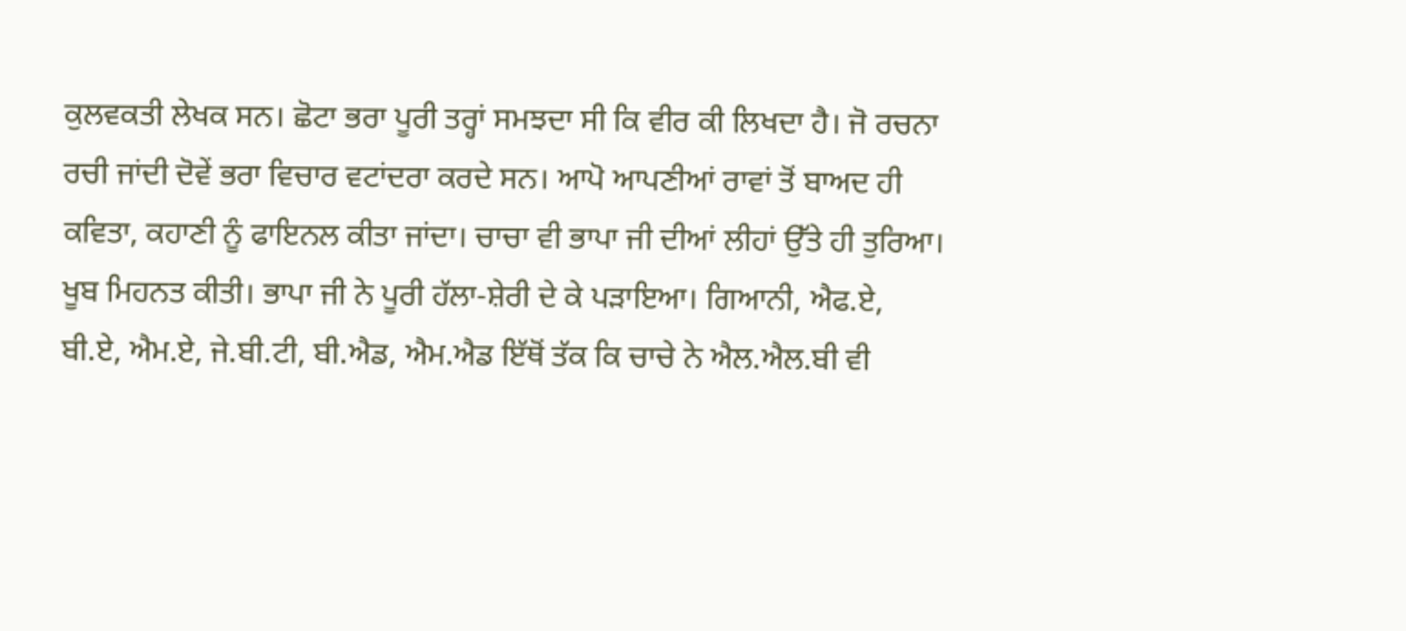ਕੁਲਵਕਤੀ ਲੇਖਕ ਸਨ। ਛੋਟਾ ਭਰਾ ਪੂਰੀ ਤਰ੍ਹਾਂ ਸਮਝਦਾ ਸੀ ਕਿ ਵੀਰ ਕੀ ਲਿਖਦਾ ਹੈ। ਜੋ ਰਚਨਾ ਰਚੀ ਜਾਂਦੀ ਦੋਵੇਂ ਭਰਾ ਵਿਚਾਰ ਵਟਾਂਦਰਾ ਕਰਦੇ ਸਨ। ਆਪੋ ਆਪਣੀਆਂ ਰਾਵਾਂ ਤੋਂ ਬਾਅਦ ਹੀ ਕਵਿਤਾ, ਕਹਾਣੀ ਨੂੰ ਫਾਇਨਲ ਕੀਤਾ ਜਾਂਦਾ। ਚਾਚਾ ਵੀ ਭਾਪਾ ਜੀ ਦੀਆਂ ਲੀਹਾਂ ਉੱਤੇ ਹੀ ਤੁਰਿਆ। ਖੂਬ ਮਿਹਨਤ ਕੀਤੀ। ਭਾਪਾ ਜੀ ਨੇ ਪੂਰੀ ਹੱਲਾ-ਸ਼ੇਰੀ ਦੇ ਕੇ ਪੜਾਇਆ। ਗਿਆਨੀ, ਐਫ.ਏ, ਬੀ.ਏ, ਐਮ.ਏ, ਜੇ.ਬੀ.ਟੀ, ਬੀ.ਐਡ, ਐਮ.ਐਡ ਇੱਥੋਂ ਤੱਕ ਕਿ ਚਾਚੇ ਨੇ ਐਲ.ਐਲ.ਬੀ ਵੀ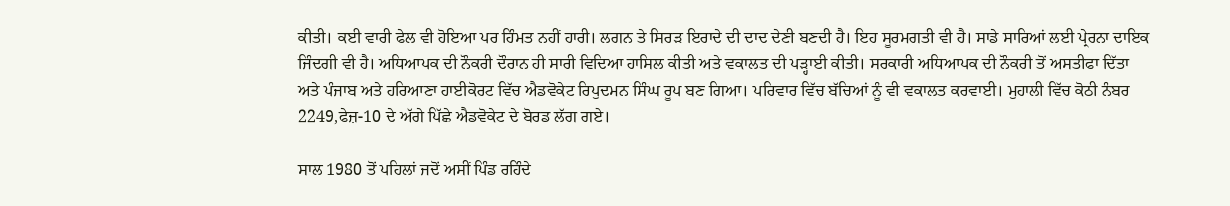ਕੀਤੀ। ਕਈ ਵਾਰੀ ਫੇਲ ਵੀ ਹੋਇਆ ਪਰ ਹਿੰਮਤ ਨਹੀਂ ਹਾਰੀ। ਲਗਨ ਤੇ ਸਿਰੜ ਇਰਾਦੇ ਦੀ ਦਾਦ ਦੇਣੀ ਬਣਦੀ ਹੈ। ਇਹ ਸੂਰਮਗਤੀ ਵੀ ਹੈ। ਸਾਡੇ ਸਾਰਿਆਂ ਲਈ ਪ੍ਰੇਰਨਾ ਦਾਇਕ ਜਿੰਦਗੀ ਵੀ ਹੈ। ਅਧਿਆਪਕ ਦੀ ਨੌਕਰੀ ਦੌਰਾਨ ਹੀ ਸਾਰੀ ਵਿਦਿਆ ਹਾਸਿਲ ਕੀਤੀ ਅਤੇ ਵਕਾਲਤ ਦੀ ਪੜ੍ਹਾਈ ਕੀਤੀ। ਸਰਕਾਰੀ ਅਧਿਆਪਕ ਦੀ ਨੌਕਰੀ ਤੋਂ ਅਸਤੀਫਾ ਦਿੱਤਾ ਅਤੇ ਪੰਜਾਬ ਅਤੇ ਹਰਿਆਣਾ ਹਾਈਕੋਰਟ ਵਿੱਚ ਐਡਵੋਕੇਟ ਰਿਪੁਦਮਨ ਸਿੰਘ ਰੂਪ ਬਣ ਗਿਆ। ਪਰਿਵਾਰ ਵਿੱਚ ਬੱਚਿਆਂ ਨੂੰ ਵੀ ਵਕਾਲਤ ਕਰਵਾਈ। ਮੁਹਾਲੀ ਵਿੱਚ ਕੋਠੀ ਨੰਬਰ 2249,ਫੇਜ਼-10 ਦੇ ਅੱਗੇ ਪਿੱਛੇ ਐਡਵੋਕੇਟ ਦੇ ਬੋਰਡ ਲੱਗ ਗਏ।

ਸਾਲ 1980 ਤੋਂ ਪਹਿਲਾਂ ਜਦੋਂ ਅਸੀਂ ਪਿੰਡ ਰਹਿੰਦੇ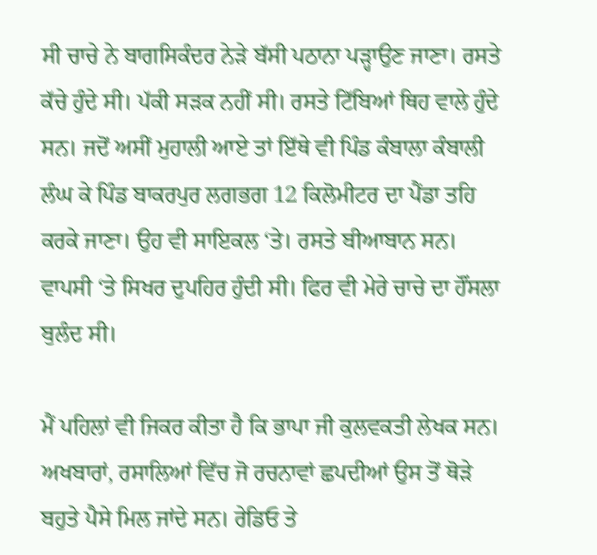ਸੀ ਚਾਚੇ ਨੇ ਬਾਗਸਿਕੰਦਰ ਨੇੜੇ ਬੱਸੀ ਪਠਾਨਾ ਪੜ੍ਹਾਉਣ ਜਾਣਾ। ਰਸਤੇ ਕੱਚੇ ਹੁੰਦੇ ਸੀ। ਪੱਕੀ ਸੜਕ ਨਹੀਂ ਸੀ। ਰਸਤੇ ਟਿੱਬਿਆਂ ਥਿਹ ਵਾਲੇ ਹੁੰਦੇ ਸਨ। ਜਦੋਂ ਅਸੀਂ ਮੁਹਾਲੀ ਆਏ ਤਾਂ ਇੱਥੇ ਵੀ ਪਿੰਡ ਕੰਬਾਲਾ ਕੰਬਾਲੀ ਲੰਘ ਕੇ ਪਿੰਡ ਬਾਕਰਪੁਰ ਲਗਭਗ 12 ਕਿਲੋਮੀਟਰ ਦਾ ਪੈਂਡਾ ਤਹਿ ਕਰਕੇ ਜਾਣਾ। ਉਹ ਵੀ ਸਾਇਕਲ ‘ਤੇ। ਰਸਤੇ ਬੀਆਬਾਨ ਸਨ। ਵਾਪਸੀ ‘ਤੇ ਸਿਖਰ ਦੁਪਹਿਰ ਹੁੰਦੀ ਸੀ। ਫਿਰ ਵੀ ਮੇਰੇ ਚਾਚੇ ਦਾ ਹੌਂਸਲਾ ਬੁਲੰਦ ਸੀ।

ਮੈਂ ਪਹਿਲਾਂ ਵੀ ਜਿਕਰ ਕੀਤਾ ਹੈ ਕਿ ਭਾਪਾ ਜੀ ਕੁਲਵਕਤੀ ਲੇਖਕ ਸਨ। ਅਖਬਾਰਾਂ, ਰਸਾਲਿਆਂ ਵਿੱਚ ਜੋ ਰਚਨਾਵਾਂ ਛਪਦੀਆਂ ਉਸ ਤੋਂ ਥੋੜੇ ਬਹੁਤੇ ਪੈਸੇ ਮਿਲ ਜਾਂਦੇ ਸਨ। ਰੇਡਿਓ ਤੇ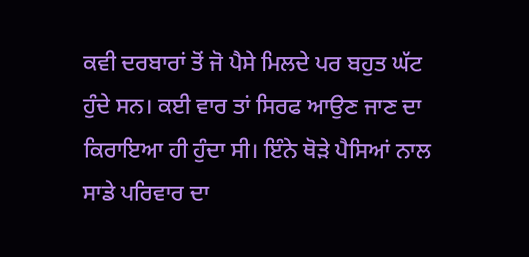ਕਵੀ ਦਰਬਾਰਾਂ ਤੋਂ ਜੋ ਪੈਸੇ ਮਿਲਦੇ ਪਰ ਬਹੁਤ ਘੱਟ ਹੁੰਦੇ ਸਨ। ਕਈ ਵਾਰ ਤਾਂ ਸਿਰਫ ਆਉਣ ਜਾਣ ਦਾ ਕਿਰਾਇਆ ਹੀ ਹੁੰਦਾ ਸੀ। ਇੰਨੇ ਥੋੜੇ ਪੈਸਿਆਂ ਨਾਲ ਸਾਡੇ ਪਰਿਵਾਰ ਦਾ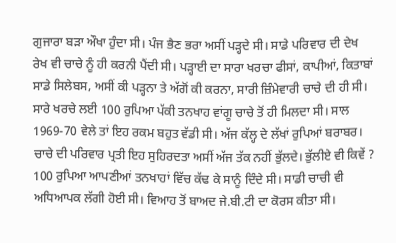ਗੁਜਾਰਾ ਬੜਾ ਔਖਾ ਹੁੰਦਾ ਸੀ। ਪੰਜ ਭੈਣ ਭਰਾ ਅਸੀਂ ਪੜ੍ਹਦੇ ਸੀ। ਸਾਡੇ ਪਰਿਵਾਰ ਦੀ ਦੇਖ ਰੇਖ ਵੀ ਚਾਚੇ ਨੂੰ ਹੀ ਕਰਨੀ ਪੈਂਦੀ ਸੀ। ਪੜ੍ਹਾਈ ਦਾ ਸਾਰਾ ਖਰਚਾ ਫੀਸਾਂ, ਕਾਪੀਆਂ, ਕਿਤਾਬਾਂ ਸਾਡੇ ਸਿਲੇਬਸ, ਅਸੀਂ ਕੀ ਪੜ੍ਹਨਾ ਤੇ ਅੱਗੋਂ ਕੀ ਕਰਨਾ, ਸਾਰੀ ਜ਼ਿੰਮੇਵਾਰੀ ਚਾਚੇ ਦੀ ਹੀ ਸੀ। ਸਾਰੇ ਖਰਚੇ ਲਈ 100 ਰੁਪਿਆ ਪੱਕੀ ਤਨਖਾਹ ਵਾਂਗੂ ਚਾਚੇ ਤੋਂ ਹੀ ਮਿਲਦਾ ਸੀ। ਸਾਲ 1969-70 ਵੇਲੇ ਤਾਂ ਇਹ ਰਕਮ ਬਹੁਤ ਵੱਡੀ ਸੀ। ਅੱਜ ਕੱਲ੍ਹ ਦੇ ਲੱਖਾਂ ਰੁਪਿਆਂ ਬਰਾਬਰ। ਚਾਚੇ ਦੀ ਪਰਿਵਾਰ ਪ੍ਰਤੀ ਇਹ ਸੁਹਿਰਦਤਾ ਅਸੀਂ ਅੱਜ ਤੱਕ ਨਹੀਂ ਭੁੱਲਦੇ। ਭੁੱਲੀਏ ਵੀ ਕਿਵੇਂ ? 100 ਰੁਪਿਆ ਆਪਣੀਆਂ ਤਨਖਾਹਾਂ ਵਿੱਚ ਕੱਢ ਕੇ ਸਾਨੂੰ ਦਿੰਦੇ ਸੀ। ਸਾਡੀ ਚਾਚੀ ਵੀ ਅਧਿਆਪਕ ਲੱਗੀ ਹੋਈ ਸੀ। ਵਿਆਹ ਤੋਂ ਬਾਅਦ ਜੇ.ਬੀ.ਟੀ ਦਾ ਕੋਰਸ ਕੀਤਾ ਸੀ।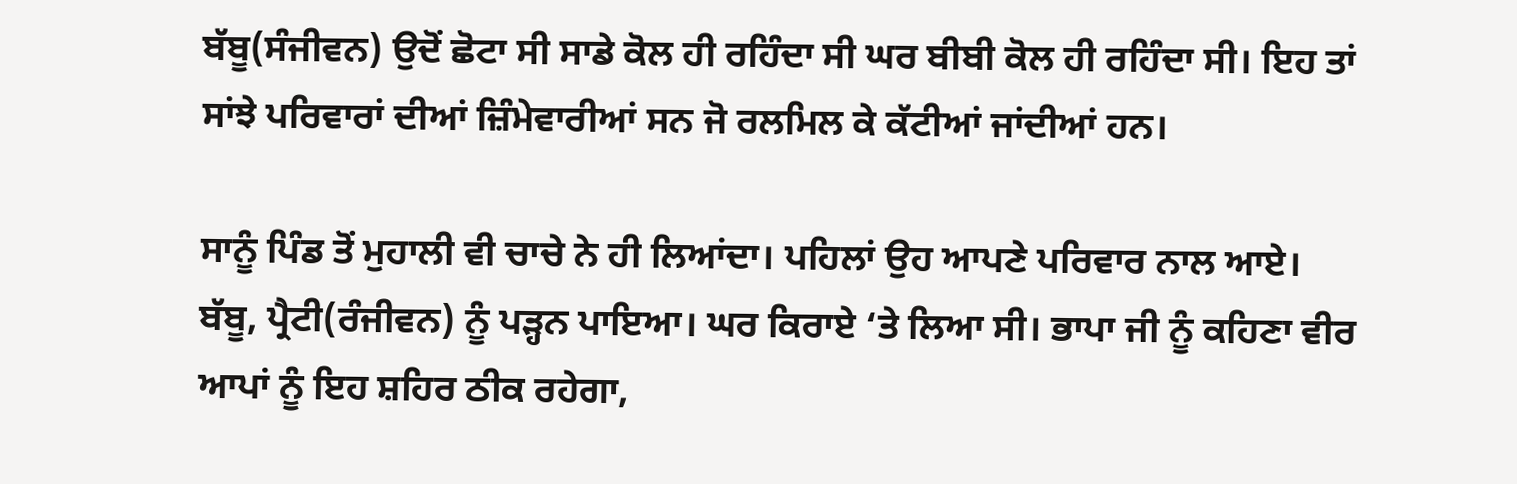ਬੱਬੂ(ਸੰਜੀਵਨ) ਉਦੋਂ ਛੋਟਾ ਸੀ ਸਾਡੇ ਕੋਲ ਹੀ ਰਹਿੰਦਾ ਸੀ ਘਰ ਬੀਬੀ ਕੋਲ ਹੀ ਰਹਿੰਦਾ ਸੀ। ਇਹ ਤਾਂ ਸਾਂਝੇ ਪਰਿਵਾਰਾਂ ਦੀਆਂ ਜ਼ਿੰਮੇਵਾਰੀਆਂ ਸਨ ਜੋ ਰਲਮਿਲ ਕੇ ਕੱਟੀਆਂ ਜਾਂਦੀਆਂ ਹਨ।

ਸਾਨੂੰ ਪਿੰਡ ਤੋਂ ਮੁਹਾਲੀ ਵੀ ਚਾਚੇ ਨੇ ਹੀ ਲਿਆਂਦਾ। ਪਹਿਲਾਂ ਉਹ ਆਪਣੇ ਪਰਿਵਾਰ ਨਾਲ ਆਏ। ਬੱਬੂ, ਪ੍ਰੈਟੀ(ਰੰਜੀਵਨ) ਨੂੰ ਪੜ੍ਹਨ ਪਾਇਆ। ਘਰ ਕਿਰਾਏ ‘ਤੇ ਲਿਆ ਸੀ। ਭਾਪਾ ਜੀ ਨੂੰ ਕਹਿਣਾ ਵੀਰ ਆਪਾਂ ਨੂੰ ਇਹ ਸ਼ਹਿਰ ਠੀਕ ਰਹੇਗਾ,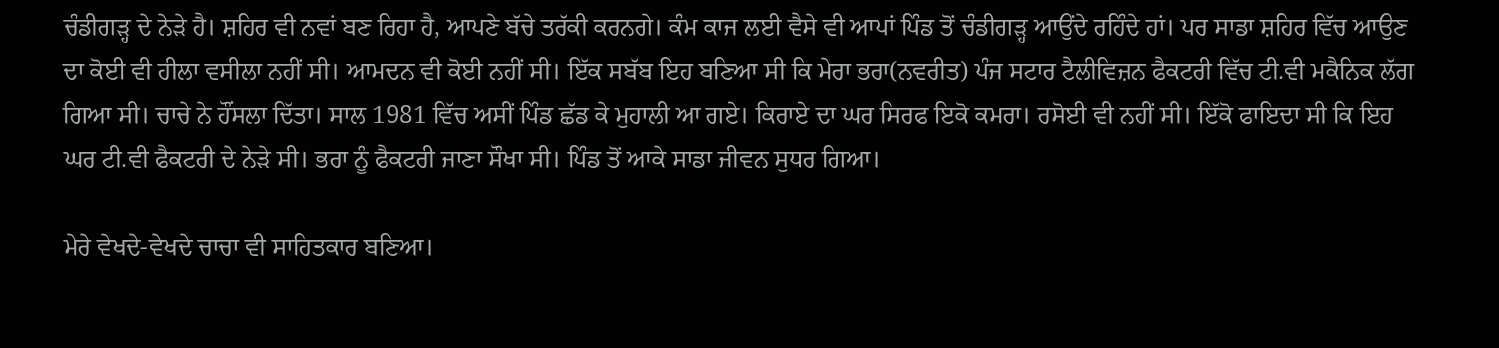ਚੰਡੀਗੜ੍ਹ ਦੇ ਨੇੜੇ ਹੈ। ਸ਼ਹਿਰ ਵੀ ਨਵਾਂ ਬਣ ਰਿਹਾ ਹੈ, ਆਪਣੇ ਬੱਚੇ ਤਰੱਕੀ ਕਰਨਗੇ। ਕੰਮ ਕਾਜ ਲਈ ਵੈਸੇ ਵੀ ਆਪਾਂ ਪਿੰਡ ਤੋਂ ਚੰਡੀਗੜ੍ਹ ਆਉਂਦੇ ਰਹਿੰਦੇ ਹਾਂ। ਪਰ ਸਾਡਾ ਸ਼ਹਿਰ ਵਿੱਚ ਆਉਣ ਦਾ ਕੋਈ ਵੀ ਹੀਲਾ ਵਸੀਲਾ ਨਹੀਂ ਸੀ। ਆਮਦਨ ਵੀ ਕੋਈ ਨਹੀਂ ਸੀ। ਇੱਕ ਸਬੱਬ ਇਹ ਬਣਿਆ ਸੀ ਕਿ ਮੇਰਾ ਭਰਾ(ਨਵਰੀਤ) ਪੰਜ ਸਟਾਰ ਟੈਲੀਵਿਜ਼ਨ ਫੈਕਟਰੀ ਵਿੱਚ ਟੀ.ਵੀ ਮਕੈਨਿਕ ਲੱਗ ਗਿਆ ਸੀ। ਚਾਚੇ ਨੇ ਹੌਂਸਲਾ ਦਿੱਤਾ। ਸਾਲ 1981 ਵਿੱਚ ਅਸੀਂ ਪਿੰਡ ਛੱਡ ਕੇ ਮੁਹਾਲੀ ਆ ਗਏ। ਕਿਰਾਏ ਦਾ ਘਰ ਸਿਰਫ ਇਕੋ ਕਮਰਾ। ਰਸੋਈ ਵੀ ਨਹੀਂ ਸੀ। ਇੱਕੋ ਫਾਇਦਾ ਸੀ ਕਿ ਇਹ ਘਰ ਟੀ.ਵੀ ਫੈਕਟਰੀ ਦੇ ਨੇੜੇ ਸੀ। ਭਰਾ ਨੂੰ ਫੈਕਟਰੀ ਜਾਣਾ ਸੌਖਾ ਸੀ। ਪਿੰਡ ਤੋਂ ਆਕੇ ਸਾਡਾ ਜੀਵਨ ਸੁਧਰ ਗਿਆ।

ਮੇਰੇ ਵੇਖਦੇ-ਵੇਖਦੇ ਚਾਚਾ ਵੀ ਸਾਹਿਤਕਾਰ ਬਣਿਆ।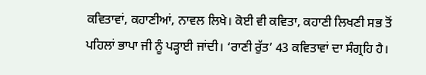ਕਵਿਤਾਵਾਂ, ਕਹਾਣੀਆਂ, ਨਾਵਲ ਲਿਖੇ। ਕੋਈ ਵੀ ਕਵਿਤਾ, ਕਹਾਣੀ ਲਿਖਣੀ ਸਭ ਤੋਂ ਪਹਿਲਾਂ ਭਾਪਾ ਜੀ ਨੂੰ ਪੜ੍ਹਾਈ ਜਾਂਦੀ। ‘ਰਾਣੀ ਰੁੱਤ’ 43 ਕਵਿਤਾਵਾਂ ਦਾ ਸੰਗ੍ਰਹਿ ਹੈ।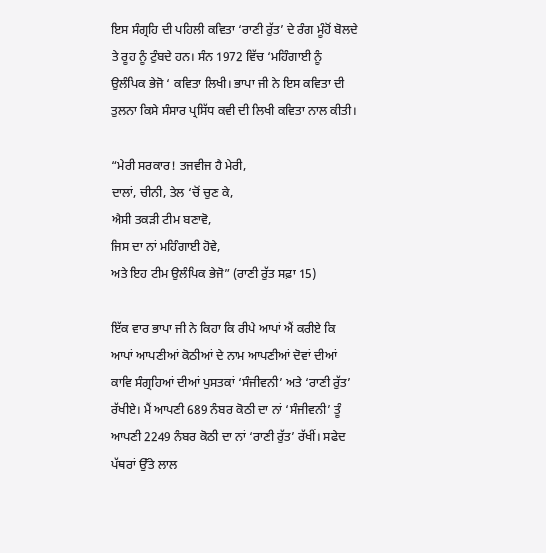ਇਸ ਸੰਗ੍ਰਹਿ ਦੀ ਪਹਿਲੀ ਕਵਿਤਾ ‘ਰਾਣੀ ਰੁੱਤ’ ਦੇ ਰੰਗ ਮੂੰਹੋਂ ਬੋਲਦੇ ਤੇ ਰੂਹ ਨੂੰ ਟੁੰਬਦੇ ਹਨ। ਸੰਨ 1972 ਵਿੱਚ ‘ਮਹਿੰਗਾਈ ਨੂੰ ਉਲੰਪਿਕ ਭੇਜੋ ‘ ਕਵਿਤਾ ਲਿਖੀ। ਭਾਪਾ ਜੀ ਨੇ ਇਸ ਕਵਿਤਾ ਦੀ ਤੁਲਨਾ ਕਿਸੇ ਸੰਸਾਰ ਪ੍ਰਸਿੱਧ ਕਵੀ ਦੀ ਲਿਖੀ ਕਵਿਤਾ ਨਾਲ ਕੀਤੀ।

“ਮੇਰੀ ਸਰਕਾਰ! ਤਜਵੀਜ ਹੈ ਮੇਰੀ,
ਦਾਲਾਂ, ਚੀਨੀ, ਤੇਲ ‘ਚੋਂ ਚੁਣ ਕੇ,
ਐਸੀ ਤਕੜੀ ਟੀਮ ਬਣਾਵੋ,
ਜਿਸ ਦਾ ਨਾਂ ਮਹਿੰਗਾਈ ਹੋਵੇ,
ਅਤੇ ਇਹ ਟੀਮ ਉਲੰਪਿਕ ਭੇਜੋ” (ਰਾਣੀ ਰੁੱਤ ਸਫ਼ਾ 15)

ਇੱਕ ਵਾਰ ਭਾਪਾ ਜੀ ਨੇ ਕਿਹਾ ਕਿ ਰੀਪੇ ਆਪਾਂ ਐਂ ਕਰੀਏ ਕਿ ਆਪਾਂ ਆਪਣੀਆਂ ਕੋਠੀਆਂ ਦੇ ਨਾਮ ਆਪਣੀਆਂ ਦੋਵਾਂ ਦੀਆਂ ਕਾਵਿ ਸੰਗ੍ਰਹਿਆਂ ਦੀਆਂ ਪੁਸਤਕਾਂ ‘ਸੰਜੀਵਨੀ’ ਅਤੇ ‘ਰਾਣੀ ਰੁੱਤ’ ਰੱਖੀਏ। ਮੈਂ ਆਪਣੀ 689 ਨੰਬਰ ਕੋਠੀ ਦਾ ਨਾਂ ‘ਸੰਜੀਵਨੀ’ ਤੂੰ ਆਪਣੀ 2249 ਨੰਬਰ ਕੋਠੀ ਦਾ ਨਾਂ ‘ਰਾਣੀ ਰੁੱਤ’ ਰੱਖੀਂ। ਸਫੇਦ ਪੱਥਰਾਂ ਉੱਤੇ ਲਾਲ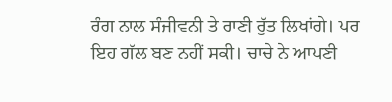ਰੰਗ ਨਾਲ ਸੰਜੀਵਨੀ ਤੇ ਰਾਣੀ ਰੁੱਤ ਲਿਖਾਂਗੇ। ਪਰ ਇਹ ਗੱਲ ਬਣ ਨਹੀਂ ਸਕੀ। ਚਾਚੇ ਨੇ ਆਪਣੀ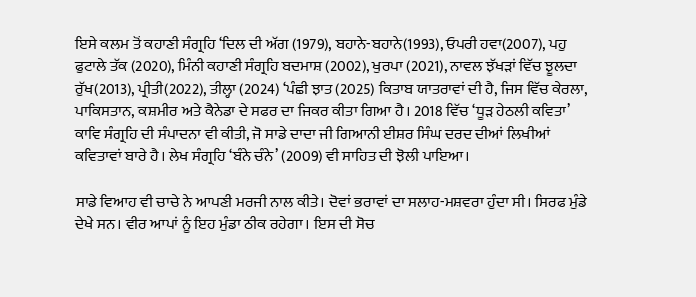ਇਸੇ ਕਲਮ ਤੋਂ ਕਹਾਣੀ ਸੰਗ੍ਰਹਿ ‘ਦਿਲ ਦੀ ਅੱਗ (1979), ਬਹਾਨੇ-ਬਹਾਨੇ(1993), ਓਪਰੀ ਹਵਾ(2007), ਪਹੁ ਫੁਟਾਲੇ ਤੱਕ (2020), ਮਿੰਨੀ ਕਹਾਣੀ ਸੰਗ੍ਰਹਿ ਬਦਮਾਸ਼ (2002), ਖੁਰਪਾ (2021), ਨਾਵਲ ਝੱਖੜਾਂ ਵਿੱਚ ਝੂਲਦਾ ਰੁੱਖ(2013), ਪ੍ਰੀਤੀ(2022), ਤੀਲ੍ਹਾ (2024) ‘ਪੰਛੀ ਝਾਤ (2025) ਕਿਤਾਬ ਯਾਤਰਾਵਾਂ ਦੀ ਹੈ, ਜਿਸ ਵਿੱਚ ਕੇਰਲਾ, ਪਾਕਿਸਤਾਨ, ਕਸ਼ਮੀਰ ਅਤੇ ਕੈਨੇਡਾ ਦੇ ਸਫਰ ਦਾ ਜਿਕਰ ਕੀਤਾ ਗਿਆ ਹੈ। 2018 ਵਿੱਚ ‘ਧੂੜ ਹੇਠਲੀ ਕਵਿਤਾ’ ਕਾਵਿ ਸੰਗ੍ਰਹਿ ਦੀ ਸੰਪਾਦਨਾ ਵੀ ਕੀਤੀ, ਜੋ ਸਾਡੇ ਦਾਦਾ ਜੀ ਗਿਆਨੀ ਈਸ਼ਰ ਸਿੰਘ ਦਰਦ ਦੀਆਂ ਲਿਖੀਆਂ ਕਵਿਤਾਵਾਂ ਬਾਰੇ ਹੈ। ਲੇਖ ਸੰਗ੍ਰਹਿ ‘ਬੰਨੇ ਚੰਨੇ’ (2009) ਵੀ ਸਾਹਿਤ ਦੀ ਝੋਲੀ ਪਾਇਆ।

ਸਾਡੇ ਵਿਆਹ ਵੀ ਚਾਚੇ ਨੇ ਆਪਣੀ ਮਰਜੀ ਨਾਲ ਕੀਤੇ। ਦੋਵਾਂ ਭਰਾਵਾਂ ਦਾ ਸਲਾਹ-ਮਸ਼ਵਰਾ ਹੁੰਦਾ ਸੀ। ਸਿਰਫ ਮੁੰਡੇ ਦੇਖੇ ਸਨ। ਵੀਰ ਆਪਾਂ ਨੂੰ ਇਹ ਮੁੰਡਾ ਠੀਕ ਰਹੇਗਾ। ਇਸ ਦੀ ਸੋਚ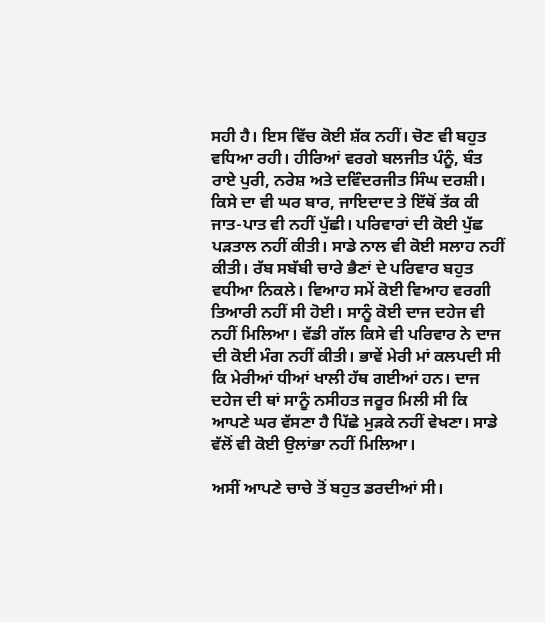ਸਹੀ ਹੈ। ਇਸ ਵਿੱਚ ਕੋਈ ਸ਼ੱਕ ਨਹੀਂ। ਚੋਣ ਵੀ ਬਹੁਤ ਵਧਿਆ ਰਹੀ। ਹੀਰਿਆਂ ਵਰਗੇ ਬਲਜੀਤ ਪੰਨੂੰ, ਬੰਤ ਰਾਏ ਪੁਰੀ, ਨਰੇਸ਼ ਅਤੇ ਦਵਿੰਦਰਜੀਤ ਸਿੰਘ ਦਰਸ਼ੀ। ਕਿਸੇ ਦਾ ਵੀ ਘਰ ਬਾਰ, ਜਾਇਦਾਦ ਤੇ ਇੱਥੋਂ ਤੱਕ ਕੀ ਜਾਤ-ਪਾਤ ਵੀ ਨਹੀਂ ਪੁੱਛੀ। ਪਰਿਵਾਰਾਂ ਦੀ ਕੋਈ ਪੁੱਛ ਪੜਤਾਲ ਨਹੀਂ ਕੀਤੀ। ਸਾਡੇ ਨਾਲ ਵੀ ਕੋਈ ਸਲਾਹ ਨਹੀਂ ਕੀਤੀ। ਰੱਬ ਸਬੱਬੀ ਚਾਰੇ ਭੈਣਾਂ ਦੇ ਪਰਿਵਾਰ ਬਹੁਤ ਵਧੀਆ ਨਿਕਲੇ। ਵਿਆਹ ਸਮੇਂ ਕੋਈ ਵਿਆਹ ਵਰਗੀ ਤਿਆਰੀ ਨਹੀਂ ਸੀ ਹੋਈ। ਸਾਨੂੰ ਕੋਈ ਦਾਜ ਦਹੇਜ ਵੀ ਨਹੀਂ ਮਿਲਿਆ। ਵੱਡੀ ਗੱਲ ਕਿਸੇ ਵੀ ਪਰਿਵਾਰ ਨੇ ਦਾਜ ਦੀ ਕੋਈ ਮੰਗ ਨਹੀਂ ਕੀਤੀ। ਭਾਵੇਂ ਮੇਰੀ ਮਾਂ ਕਲਪਦੀ ਸੀ ਕਿ ਮੇਰੀਆਂ ਧੀਆਂ ਖਾਲੀ ਹੱਥ ਗਈਆਂ ਹਨ। ਦਾਜ ਦਹੇਜ ਦੀ ਥਾਂ ਸਾਨੂੰ ਨਸੀਹਤ ਜਰੂਰ ਮਿਲੀ ਸੀ ਕਿ ਆਪਣੇ ਘਰ ਵੱਸਣਾ ਹੈ ਪਿੱਛੇ ਮੁੜਕੇ ਨਹੀਂ ਵੇਖਣਾ। ਸਾਡੇ ਵੱਲੋਂ ਵੀ ਕੋਈ ਉਲਾਂਭਾ ਨਹੀਂ ਮਿਲਿਆ।

ਅਸੀਂ ਆਪਣੇ ਚਾਚੇ ਤੋਂ ਬਹੁਤ ਡਰਦੀਆਂ ਸੀ।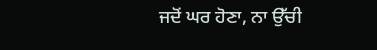ਜਦੋਂ ਘਰ ਹੋਣਾ, ਨਾ ਉੱਚੀ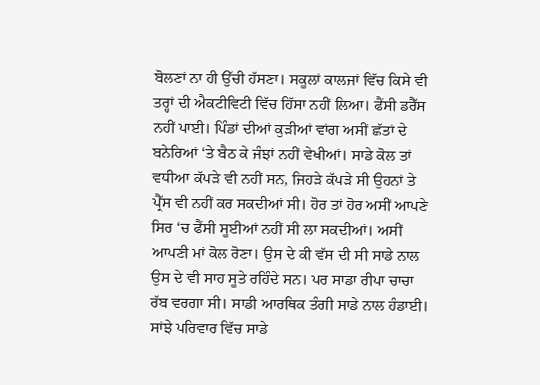ਬੋਲਣਾਂ ਨਾ ਹੀ ਉੱਚੀ ਹੱਸਣਾ। ਸਕੂਲਾਂ ਕਾਲਜਾਂ ਵਿੱਚ ਕਿਸੇ ਵੀ ਤਰ੍ਹਾਂ ਦੀ ਐਕਟੀਵਿਟੀ ਵਿੱਚ ਹਿੱਸਾ ਨਹੀਂ ਲਿਆ। ਫੈਂਸੀ ਡਰੈੱਸ ਨਹੀਂ ਪਾਈ। ਪਿੰਡਾਂ ਦੀਆਂ ਕੁੜੀਆਂ ਵਾਂਗ ਅਸੀਂ ਛੱਤਾਂ ਦੇ ਬਨੇਰਿਆਂ ‘ਤੇ ਬੈਠ ਕੇ ਜੰਝਾਂ ਨਹੀਂ ਵੇਖੀਆਂ। ਸਾਡੇ ਕੋਲ ਤਾਂ ਵਧੀਆ ਕੱਪੜੇ ਵੀ ਨਹੀਂ ਸਨ, ਜਿਹੜੇ ਕੱਪੜੇ ਸੀ ਉਹਨਾਂ ਤੇ ਪ੍ਰੈੱਸ ਵੀ ਨਹੀਂ ਕਰ ਸਕਦੀਆਂ ਸੀ। ਹੋਰ ਤਾਂ ਹੋਰ ਅਸੀਂ ਆਪਣੇ ਸਿਰ ‘ਚ ਫੈਂਸੀ ਸੂਈਆਂ ਨਹੀਂ ਸੀ ਲਾ ਸਕਦੀਆਂ। ਅਸੀਂ ਆਪਣੀ ਮਾਂ ਕੋਲ ਰੋਣਾ। ਉਸ ਦੇ ਕੀ ਵੱਸ ਦੀ ਸੀ ਸਾਡੇ ਨਾਲ ਉਸ ਦੇ ਵੀ ਸਾਹ ਸੂਤੇ ਰਹਿੰਦੇ ਸਨ। ਪਰ ਸਾਡਾ ਰੀਪਾ ਚਾਚਾ ਰੱਬ ਵਰਗਾ ਸੀ। ਸਾਡੀ ਆਰਥਿਕ ਤੰਗੀ ਸਾਡੇ ਨਾਲ ਹੰਡਾਈ। ਸਾਂਝੇ ਪਰਿਵਾਰ ਵਿੱਚ ਸਾਡੇ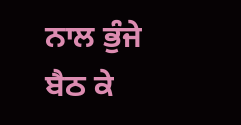ਨਾਲ ਭੁੰਜੇ ਬੈਠ ਕੇ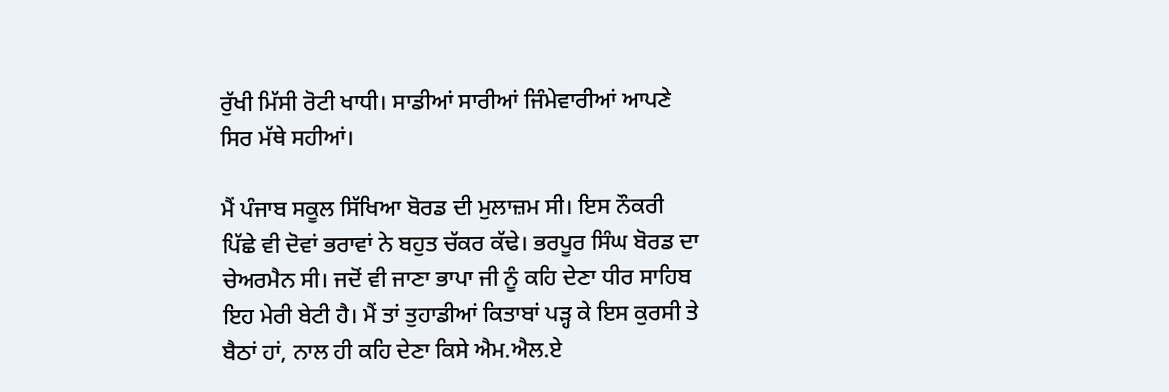ਰੁੱਖੀ ਮਿੱਸੀ ਰੋਟੀ ਖਾਧੀ। ਸਾਡੀਆਂ ਸਾਰੀਆਂ ਜਿੰਮੇਵਾਰੀਆਂ ਆਪਣੇ ਸਿਰ ਮੱਥੇ ਸਹੀਆਂ।

ਮੈਂ ਪੰਜਾਬ ਸਕੂਲ ਸਿੱਖਿਆ ਬੋਰਡ ਦੀ ਮੁਲਾਜ਼ਮ ਸੀ। ਇਸ ਨੌਕਰੀ ਪਿੱਛੇ ਵੀ ਦੋਵਾਂ ਭਰਾਵਾਂ ਨੇ ਬਹੁਤ ਚੱਕਰ ਕੱਢੇ। ਭਰਪੂਰ ਸਿੰਘ ਬੋਰਡ ਦਾ ਚੇਅਰਮੈਨ ਸੀ। ਜਦੋਂ ਵੀ ਜਾਣਾ ਭਾਪਾ ਜੀ ਨੂੰ ਕਹਿ ਦੇਣਾ ਧੀਰ ਸਾਹਿਬ ਇਹ ਮੇਰੀ ਬੇਟੀ ਹੈ। ਮੈਂ ਤਾਂ ਤੁਹਾਡੀਆਂ ਕਿਤਾਬਾਂ ਪੜ੍ਹ ਕੇ ਇਸ ਕੁਰਸੀ ਤੇ ਬੈਠਾਂ ਹਾਂ, ਨਾਲ ਹੀ ਕਹਿ ਦੇਣਾ ਕਿਸੇ ਐਮ.ਐਲ.ਏ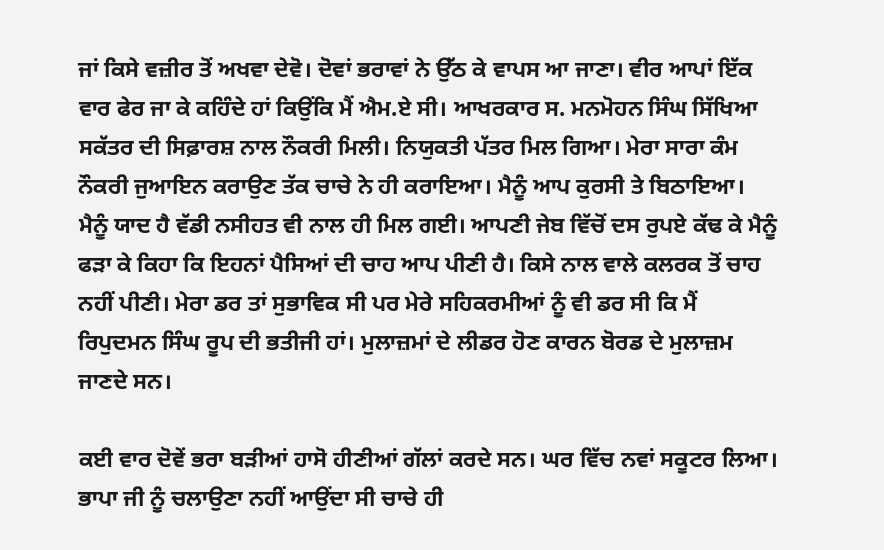ਜਾਂ ਕਿਸੇ ਵਜ਼ੀਰ ਤੋਂ ਅਖਵਾ ਦੇਵੋ। ਦੋਵਾਂ ਭਰਾਵਾਂ ਨੇ ਉੱਠ ਕੇ ਵਾਪਸ ਆ ਜਾਣਾ। ਵੀਰ ਆਪਾਂ ਇੱਕ ਵਾਰ ਫੇਰ ਜਾ ਕੇ ਕਹਿੰਦੇ ਹਾਂ ਕਿਉਂਕਿ ਮੈਂ ਐਮ.ਏ ਸੀ। ਆਖਰਕਾਰ ਸ. ਮਨਮੋਹਨ ਸਿੰਘ ਸਿੱਖਿਆ ਸਕੱਤਰ ਦੀ ਸਿਫ਼ਾਰਸ਼ ਨਾਲ ਨੌਕਰੀ ਮਿਲੀ। ਨਿਯੁਕਤੀ ਪੱਤਰ ਮਿਲ ਗਿਆ। ਮੇਰਾ ਸਾਰਾ ਕੰਮ ਨੌਕਰੀ ਜੁਆਇਨ ਕਰਾਉਣ ਤੱਕ ਚਾਚੇ ਨੇ ਹੀ ਕਰਾਇਆ। ਮੈਨੂੰ ਆਪ ਕੁਰਸੀ ਤੇ ਬਿਠਾਇਆ। ਮੈਨੂੰ ਯਾਦ ਹੈ ਵੱਡੀ ਨਸੀਹਤ ਵੀ ਨਾਲ ਹੀ ਮਿਲ ਗਈ। ਆਪਣੀ ਜੇਬ ਵਿੱਚੋਂ ਦਸ ਰੁਪਏ ਕੱਢ ਕੇ ਮੈਨੂੰ ਫੜਾ ਕੇ ਕਿਹਾ ਕਿ ਇਹਨਾਂ ਪੈਸਿਆਂ ਦੀ ਚਾਹ ਆਪ ਪੀਣੀ ਹੈ। ਕਿਸੇ ਨਾਲ ਵਾਲੇ ਕਲਰਕ ਤੋਂ ਚਾਹ ਨਹੀਂ ਪੀਣੀ। ਮੇਰਾ ਡਰ ਤਾਂ ਸੁਭਾਵਿਕ ਸੀ ਪਰ ਮੇਰੇ ਸਹਿਕਰਮੀਆਂ ਨੂੰ ਵੀ ਡਰ ਸੀ ਕਿ ਮੈਂ ਰਿਪੁਦਮਨ ਸਿੰਘ ਰੂਪ ਦੀ ਭਤੀਜੀ ਹਾਂ। ਮੁਲਾਜ਼ਮਾਂ ਦੇ ਲੀਡਰ ਹੋਣ ਕਾਰਨ ਬੋਰਡ ਦੇ ਮੁਲਾਜ਼ਮ ਜਾਣਦੇ ਸਨ।

ਕਈ ਵਾਰ ਦੋਵੇਂ ਭਰਾ ਬੜੀਆਂ ਹਾਸੋ ਹੀਣੀਆਂ ਗੱਲਾਂ ਕਰਦੇ ਸਨ। ਘਰ ਵਿੱਚ ਨਵਾਂ ਸਕੂਟਰ ਲਿਆ। ਭਾਪਾ ਜੀ ਨੂੰ ਚਲਾਉਣਾ ਨਹੀਂ ਆਉਂਦਾ ਸੀ ਚਾਚੇ ਹੀ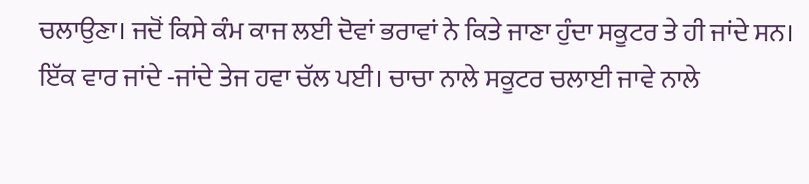ਚਲਾਉਣਾ। ਜਦੋਂ ਕਿਸੇ ਕੰਮ ਕਾਜ ਲਈ ਦੋਵਾਂ ਭਰਾਵਾਂ ਨੇ ਕਿਤੇ ਜਾਣਾ ਹੁੰਦਾ ਸਕੂਟਰ ਤੇ ਹੀ ਜਾਂਦੇ ਸਨ। ਇੱਕ ਵਾਰ ਜਾਂਦੇ -ਜਾਂਦੇ ਤੇਜ ਹਵਾ ਚੱਲ ਪਈ। ਚਾਚਾ ਨਾਲੇ ਸਕੂਟਰ ਚਲਾਈ ਜਾਵੇ ਨਾਲੇ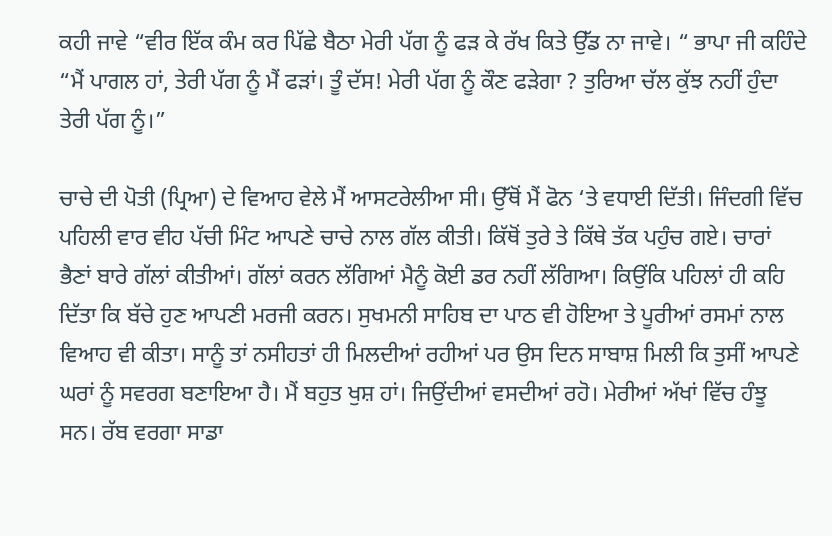ਕਹੀ ਜਾਵੇ “ਵੀਰ ਇੱਕ ਕੰਮ ਕਰ ਪਿੱਛੇ ਬੈਠਾ ਮੇਰੀ ਪੱਗ ਨੂੰ ਫੜ ਕੇ ਰੱਖ ਕਿਤੇ ਉੱਡ ਨਾ ਜਾਵੇ। “ ਭਾਪਾ ਜੀ ਕਹਿੰਦੇ “ਮੈਂ ਪਾਗਲ ਹਾਂ, ਤੇਰੀ ਪੱਗ ਨੂੰ ਮੈਂ ਫੜਾਂ। ਤੂੰ ਦੱਸ! ਮੇਰੀ ਪੱਗ ਨੂੰ ਕੌਣ ਫੜੇਗਾ ? ਤੁਰਿਆ ਚੱਲ ਕੁੱਝ ਨਹੀਂ ਹੁੰਦਾ ਤੇਰੀ ਪੱਗ ਨੂੰ।”

ਚਾਚੇ ਦੀ ਪੋਤੀ (ਪ੍ਰਿਆ) ਦੇ ਵਿਆਹ ਵੇਲੇ ਮੈਂ ਆਸਟਰੇਲੀਆ ਸੀ। ਉੱਥੋਂ ਮੈਂ ਫੋਨ ‘ਤੇ ਵਧਾਈ ਦਿੱਤੀ। ਜਿੰਦਗੀ ਵਿੱਚ ਪਹਿਲੀ ਵਾਰ ਵੀਹ ਪੱਚੀ ਮਿੰਟ ਆਪਣੇ ਚਾਚੇ ਨਾਲ ਗੱਲ ਕੀਤੀ। ਕਿੱਥੋਂ ਤੁਰੇ ਤੇ ਕਿੱਥੇ ਤੱਕ ਪਹੁੰਚ ਗਏ। ਚਾਰਾਂ ਭੈਣਾਂ ਬਾਰੇ ਗੱਲਾਂ ਕੀਤੀਆਂ। ਗੱਲਾਂ ਕਰਨ ਲੱਗਿਆਂ ਮੈਨੂੰ ਕੋਈ ਡਰ ਨਹੀਂ ਲੱਗਿਆ। ਕਿਉਂਕਿ ਪਹਿਲਾਂ ਹੀ ਕਹਿ ਦਿੱਤਾ ਕਿ ਬੱਚੇ ਹੁਣ ਆਪਣੀ ਮਰਜੀ ਕਰਨ। ਸੁਖਮਨੀ ਸਾਹਿਬ ਦਾ ਪਾਠ ਵੀ ਹੋਇਆ ਤੇ ਪੂਰੀਆਂ ਰਸਮਾਂ ਨਾਲ ਵਿਆਹ ਵੀ ਕੀਤਾ। ਸਾਨੂੰ ਤਾਂ ਨਸੀਹਤਾਂ ਹੀ ਮਿਲਦੀਆਂ ਰਹੀਆਂ ਪਰ ਉਸ ਦਿਨ ਸਾਬਾਸ਼ ਮਿਲੀ ਕਿ ਤੁਸੀਂ ਆਪਣੇ ਘਰਾਂ ਨੂੰ ਸਵਰਗ ਬਣਾਇਆ ਹੈ। ਮੈਂ ਬਹੁਤ ਖੁਸ਼ ਹਾਂ। ਜਿਉਂਦੀਆਂ ਵਸਦੀਆਂ ਰਹੋ। ਮੇਰੀਆਂ ਅੱਖਾਂ ਵਿੱਚ ਹੰਝੂ ਸਨ। ਰੱਬ ਵਰਗਾ ਸਾਡਾ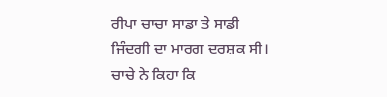ਰੀਪਾ ਚਾਚਾ ਸਾਡਾ ਤੇ ਸਾਡੀ ਜਿੰਦਗੀ ਦਾ ਮਾਰਗ ਦਰਸ਼ਕ ਸੀ। ਚਾਚੇ ਨੇ ਕਿਹਾ ਕਿ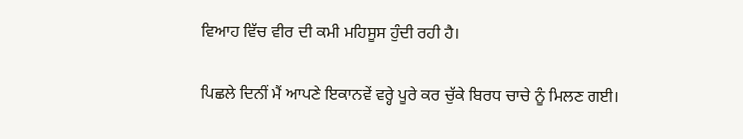ਵਿਆਹ ਵਿੱਚ ਵੀਰ ਦੀ ਕਮੀ ਮਹਿਸੂਸ ਹੁੰਦੀ ਰਹੀ ਹੈ।

ਪਿਛਲੇ ਦਿਨੀਂ ਮੈਂ ਆਪਣੇ ਇਕਾਨਵੇਂ ਵਰ੍ਹੇ ਪੂਰੇ ਕਰ ਚੁੱਕੇ ਬਿਰਧ ਚਾਚੇ ਨੂੰ ਮਿਲਣ ਗਈ।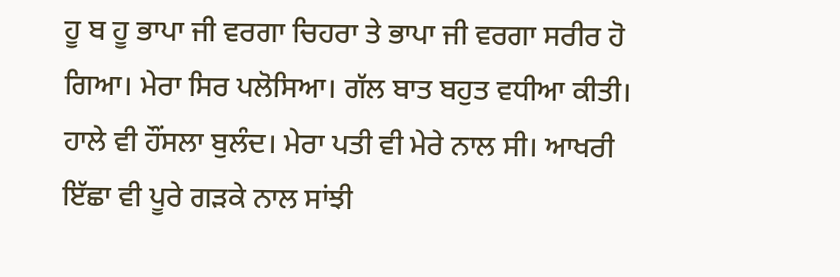ਹੂ ਬ ਹੂ ਭਾਪਾ ਜੀ ਵਰਗਾ ਚਿਹਰਾ ਤੇ ਭਾਪਾ ਜੀ ਵਰਗਾ ਸਰੀਰ ਹੋ ਗਿਆ। ਮੇਰਾ ਸਿਰ ਪਲੋਸਿਆ। ਗੱਲ ਬਾਤ ਬਹੁਤ ਵਧੀਆ ਕੀਤੀ। ਹਾਲੇ ਵੀ ਹੌਂਸਲਾ ਬੁਲੰਦ। ਮੇਰਾ ਪਤੀ ਵੀ ਮੇਰੇ ਨਾਲ ਸੀ। ਆਖਰੀ ਇੱਛਾ ਵੀ ਪੂਰੇ ਗੜਕੇ ਨਾਲ ਸਾਂਝੀ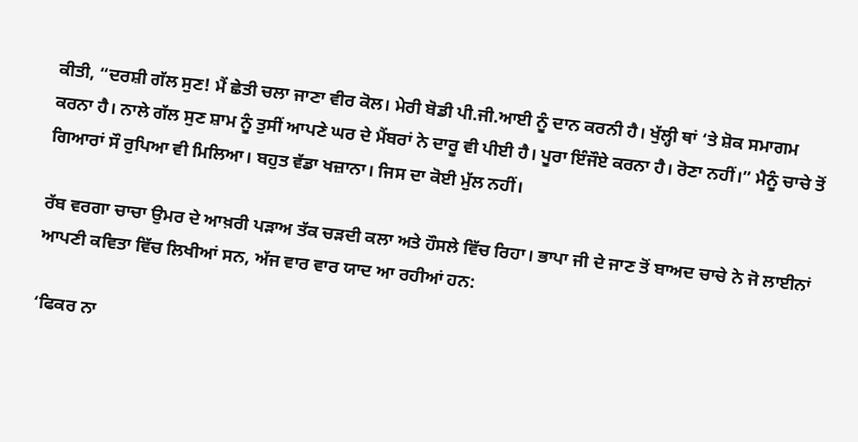ਕੀਤੀ, “ਦਰਸ਼ੀ ਗੱਲ ਸੁਣ! ਮੈਂ ਛੇਤੀ ਚਲਾ ਜਾਣਾ ਵੀਰ ਕੋਲ। ਮੇਰੀ ਬੋਡੀ ਪੀ.ਜੀ.ਆਈ ਨੂੰ ਦਾਨ ਕਰਨੀ ਹੈ। ਖੁੱਲ੍ਹੀ ਥਾਂ ‘ਤੇ ਸ਼ੋਕ ਸਮਾਗਮ ਕਰਨਾ ਹੈ। ਨਾਲੇ ਗੱਲ ਸੁਣ ਸ਼ਾਮ ਨੂੰ ਤੁਸੀਂ ਆਪਣੇ ਘਰ ਦੇ ਮੈਂਬਰਾਂ ਨੇ ਦਾਰੂ ਵੀ ਪੀਈ ਹੈ। ਪੂਰਾ ਇੰਜੌਏ ਕਰਨਾ ਹੈ। ਰੋਣਾ ਨਹੀਂ।” ਮੈਨੂੰ ਚਾਚੇ ਤੋਂ ਗਿਆਰਾਂ ਸੌ ਰੁਪਿਆ ਵੀ ਮਿਲਿਆ। ਬਹੁਤ ਵੱਡਾ ਖਜ਼ਾਨਾ। ਜਿਸ ਦਾ ਕੋਈ ਮੁੱਲ ਨਹੀਂ।

ਰੱਬ ਵਰਗਾ ਚਾਚਾ ਉਮਰ ਦੇ ਆਖ਼ਰੀ ਪੜਾਅ ਤੱਕ ਚੜਦੀ ਕਲਾ ਅਤੇ ਹੌਸਲੇ ਵਿੱਚ ਰਿਹਾ। ਭਾਪਾ ਜੀ ਦੇ ਜਾਣ ਤੋਂ ਬਾਅਦ ਚਾਚੇ ਨੇ ਜੋ ਲਾਈਨਾਂ ਆਪਣੀ ਕਵਿਤਾ ਵਿੱਚ ਲਿਖੀਆਂ ਸਨ, ਅੱਜ ਵਾਰ ਵਾਰ ਯਾਦ ਆ ਰਹੀਆਂ ਹਨ:

‘ਫਿਕਰ ਨਾ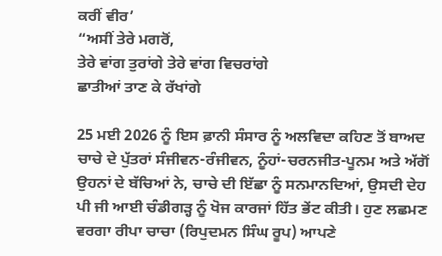ਕਰੀਂ ਵੀਰ’
“ਅਸੀਂ ਤੇਰੇ ਮਗਰੋਂ,
ਤੇਰੇ ਵਾਂਗ ਤੁਰਾਂਗੇ ਤੇਰੇ ਵਾਂਗ ਵਿਚਰਾਂਗੇ
ਛਾਤੀਆਂ ਤਾਣ ਕੇ ਰੱਖਾਂਗੇ

25 ਮਈ 2026 ਨੂੰ ਇਸ ਫ਼ਾਨੀ ਸੰਸਾਰ ਨੂੰ ਅਲਵਿਦਾ ਕਹਿਣ ਤੋਂ ਬਾਅਦ ਚਾਚੇ ਦੇ ਪੁੱਤਰਾਂ ਸੰਜੀਵਨ-ਰੰਜੀਵਨ, ਨੂੰਹਾਂ-ਚਰਨਜੀਤ-ਪੂਨਮ ਅਤੇ ਅੱਗੋਂ ਉਹਨਾਂ ਦੇ ਬੱਚਿਆਂ ਨੇ, ਚਾਚੇ ਦੀ ਇੱਛਾ ਨੂੰ ਸਨਮਾਨਦਿਆਂ, ਉਸਦੀ ਦੇਹ ਪੀ ਜੀ ਆਈ ਚੰਡੀਗੜ੍ਹ ਨੂੰ ਖੋਜ ਕਾਰਜਾਂ ਹਿੱਤ ਭੇਂਟ ਕੀਤੀ। ਹੁਣ ਲਛਮਣ ਵਰਗਾ ਰੀਪਾ ਚਾਚਾ (ਰਿਪੁਦਮਨ ਸਿੰਘ ਰੂਪ) ਆਪਣੇ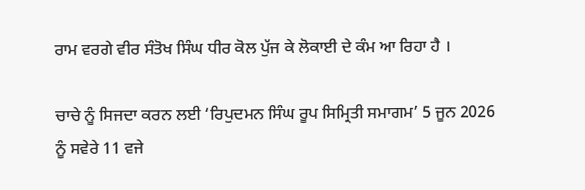ਰਾਮ ਵਰਗੇ ਵੀਰ ਸੰਤੋਖ ਸਿੰਘ ਧੀਰ ਕੋਲ ਪੁੱਜ ਕੇ ਲੋਕਾਈ ਦੇ ਕੰਮ ਆ ਰਿਹਾ ਹੈ ।

ਚਾਚੇ ਨੂੰ ਸਿਜਦਾ ਕਰਨ ਲਈ ‘ਰਿਪੁਦਮਨ ਸਿੰਘ ਰੂਪ ਸਿਮ੍ਰਿਤੀ ਸਮਾਗਮ’ 5 ਜੂਨ 2026 ਨੂੰ ਸਵੇਰੇ 11 ਵਜੇ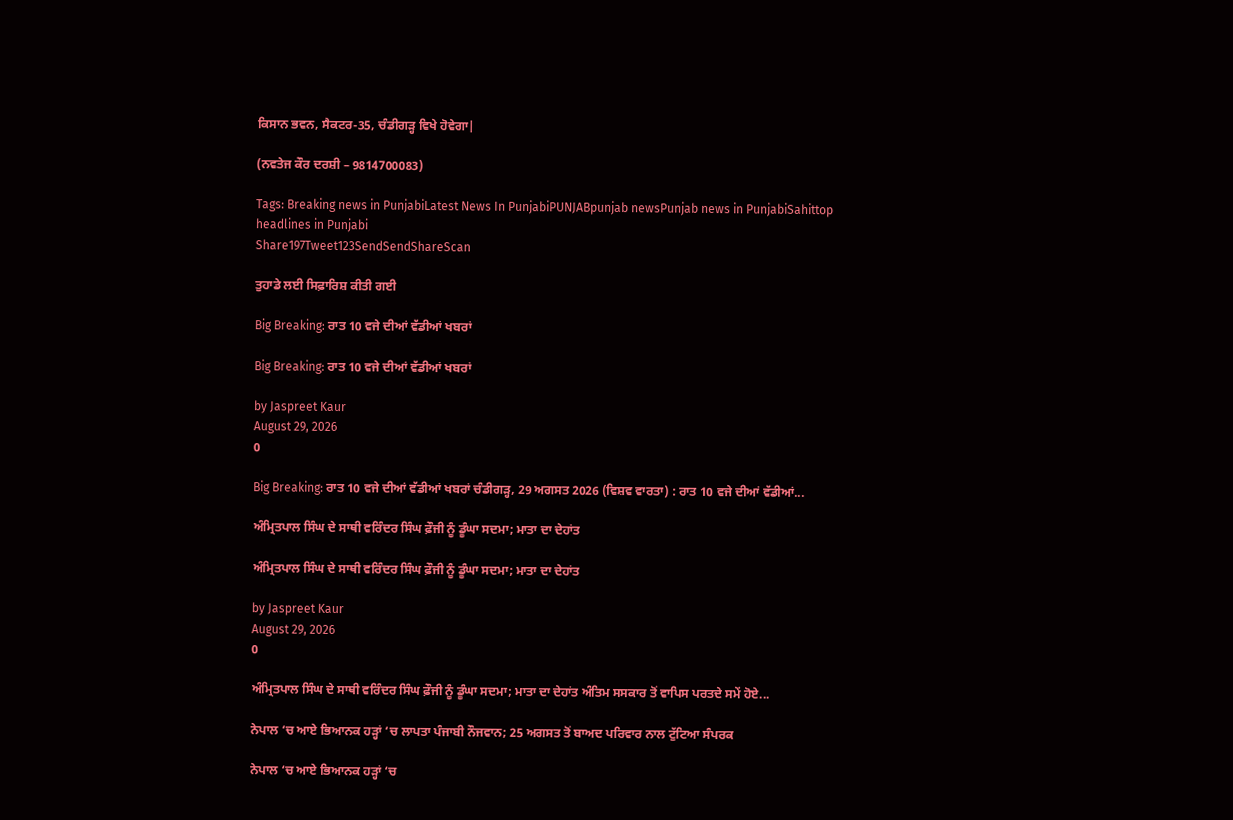ਕਿਸਾਨ ਭਵਨ, ਸੈਕਟਰ-35, ਚੰਡੀਗੜ੍ਹ ਵਿਖੇ ਹੋਵੇਗਾ|

(ਨਵਤੇਜ ਕੌਰ ਦਰਸ਼ੀ – 9814700083)

Tags: Breaking news in PunjabiLatest News In PunjabiPUNJABpunjab newsPunjab news in PunjabiSahittop headlines in Punjabi
Share197Tweet123SendSendShareScan

ਤੁਹਾਡੇ ਲਈ ਸਿਫ਼ਾਰਿਸ਼ ਕੀਤੀ ਗਈ

Big Breaking: ਰਾਤ 10 ਵਜੇ ਦੀਆਂ ਵੱਡੀਆਂ ਖਬਰਾਂ

Big Breaking: ਰਾਤ 10 ਵਜੇ ਦੀਆਂ ਵੱਡੀਆਂ ਖਬਰਾਂ

by Jaspreet Kaur
August 29, 2026
0

Big Breaking: ਰਾਤ 10 ਵਜੇ ਦੀਆਂ ਵੱਡੀਆਂ ਖਬਰਾਂ ਚੰਡੀਗੜ੍ਹ, 29 ਅਗਸਤ 2026 (ਵਿਸ਼ਵ ਵਾਰਤਾ) : ਰਾਤ 10 ਵਜੇ ਦੀਆਂ ਵੱਡੀਆਂ...

ਅੰਮ੍ਰਿਤਪਾਲ ਸਿੰਘ ਦੇ ਸਾਥੀ ਵਰਿੰਦਰ ਸਿੰਘ ਫ਼ੌਜੀ ਨੂੰ ਡੂੰਘਾ ਸਦਮਾ; ਮਾਤਾ ਦਾ ਦੇਹਾਂਤ

ਅੰਮ੍ਰਿਤਪਾਲ ਸਿੰਘ ਦੇ ਸਾਥੀ ਵਰਿੰਦਰ ਸਿੰਘ ਫ਼ੌਜੀ ਨੂੰ ਡੂੰਘਾ ਸਦਮਾ; ਮਾਤਾ ਦਾ ਦੇਹਾਂਤ

by Jaspreet Kaur
August 29, 2026
0

ਅੰਮ੍ਰਿਤਪਾਲ ਸਿੰਘ ਦੇ ਸਾਥੀ ਵਰਿੰਦਰ ਸਿੰਘ ਫ਼ੌਜੀ ਨੂੰ ਡੂੰਘਾ ਸਦਮਾ; ਮਾਤਾ ਦਾ ਦੇਹਾਂਤ ਅੰਤਿਮ ਸਸਕਾਰ ਤੋਂ ਵਾਪਿਸ ਪਰਤਦੇ ਸਮੇਂ ਹੋਏ...

ਨੇਪਾਲ ‘ਚ ਆਏ ਭਿਆਨਕ ਹੜ੍ਹਾਂ ‘ਚ ਲਾਪਤਾ ਪੰਜਾਬੀ ਨੌਜਵਾਨ; 25 ਅਗਸਤ ਤੋਂ ਬਾਅਦ ਪਰਿਵਾਰ ਨਾਲ ਟੁੱਟਿਆ ਸੰਪਰਕ

ਨੇਪਾਲ ‘ਚ ਆਏ ਭਿਆਨਕ ਹੜ੍ਹਾਂ ‘ਚ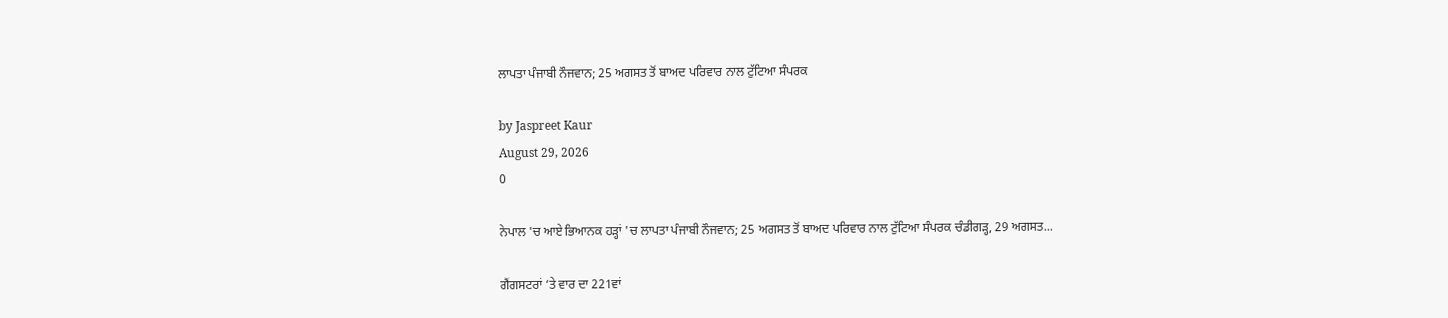ਲਾਪਤਾ ਪੰਜਾਬੀ ਨੌਜਵਾਨ; 25 ਅਗਸਤ ਤੋਂ ਬਾਅਦ ਪਰਿਵਾਰ ਨਾਲ ਟੁੱਟਿਆ ਸੰਪਰਕ

by Jaspreet Kaur
August 29, 2026
0

ਨੇਪਾਲ 'ਚ ਆਏ ਭਿਆਨਕ ਹੜ੍ਹਾਂ 'ਚ ਲਾਪਤਾ ਪੰਜਾਬੀ ਨੌਜਵਾਨ; 25 ਅਗਸਤ ਤੋਂ ਬਾਅਦ ਪਰਿਵਾਰ ਨਾਲ ਟੁੱਟਿਆ ਸੰਪਰਕ ਚੰਡੀਗੜ੍ਹ, 29 ਅਗਸਤ...

ਗੈਂਗਸਟਰਾਂ ‘ਤੇ ਵਾਰ ਦਾ 221ਵਾਂ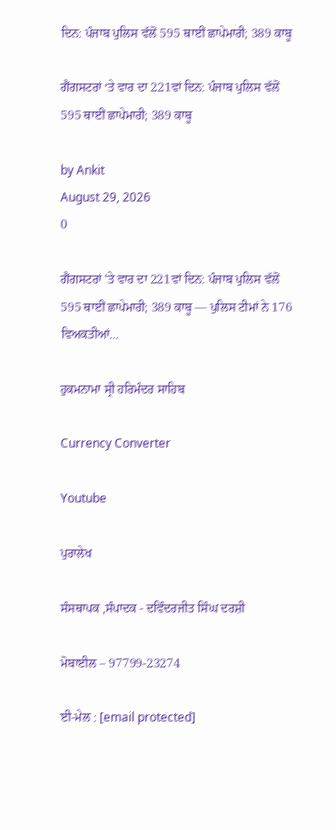ਦਿਨ: ਪੰਜਾਬ ਪੁਲਿਸ ਵੱਲੋਂ 595 ਥਾਈਂ ਛਾਪੇਮਾਰੀ; 389 ਕਾਬੂ

ਗੈਂਗਸਟਰਾਂ ‘ਤੇ ਵਾਰ ਦਾ 221ਵਾਂ ਦਿਨ: ਪੰਜਾਬ ਪੁਲਿਸ ਵੱਲੋਂ 595 ਥਾਈਂ ਛਾਪੇਮਾਰੀ; 389 ਕਾਬੂ

by Ankit
August 29, 2026
0

ਗੈਂਗਸਟਰਾਂ 'ਤੇ ਵਾਰ ਦਾ 221ਵਾਂ ਦਿਨ: ਪੰਜਾਬ ਪੁਲਿਸ ਵੱਲੋਂ 595 ਥਾਈਂ ਛਾਪੇਮਾਰੀ; 389 ਕਾਬੂ — ਪੁਲਿਸ ਟੀਮਾਂ ਨੇ 176 ਵਿਅਕਤੀਆਂ...

ਹੁਕਮਨਾਮਾ ਸ੍ਰੀ ਹਰਿਮੰਦਰ ਸਾਹਿਬ

Currency Converter

Youtube

ਪੁਰਾਲੇਖ

ਸੰਸਥਾਪਕ ,ਸੰਪਾਦਕ - ਦਵਿੰਦਰਜੀਤ ਸਿੰਘ ਦਰਸ਼ੀ

ਮੋਬਾਈਲ – 97799-23274

ਈ-ਮੇਲ : [email protected]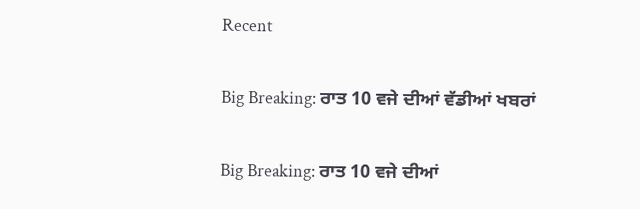Recent

Big Breaking: ਰਾਤ 10 ਵਜੇ ਦੀਆਂ ਵੱਡੀਆਂ ਖਬਰਾਂ

Big Breaking: ਰਾਤ 10 ਵਜੇ ਦੀਆਂ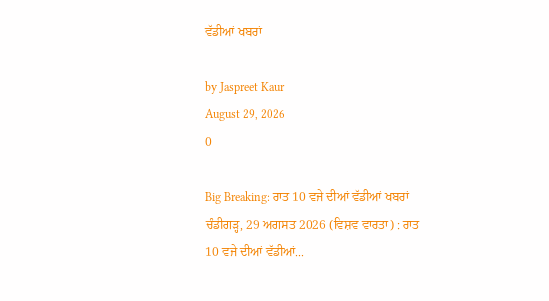ਵੱਡੀਆਂ ਖਬਰਾਂ

by Jaspreet Kaur
August 29, 2026
0

Big Breaking: ਰਾਤ 10 ਵਜੇ ਦੀਆਂ ਵੱਡੀਆਂ ਖਬਰਾਂ ਚੰਡੀਗੜ੍ਹ, 29 ਅਗਸਤ 2026 (ਵਿਸ਼ਵ ਵਾਰਤਾ) : ਰਾਤ 10 ਵਜੇ ਦੀਆਂ ਵੱਡੀਆਂ...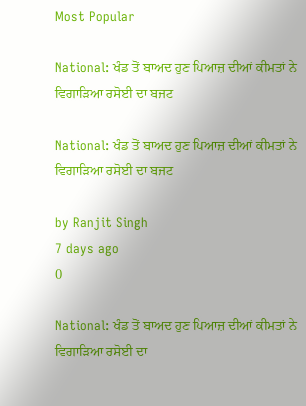Most Popular

National: ਖੰਡ ਤੋਂ ਬਾਅਦ ਹੁਣ ਪਿਆਜ਼ ਦੀਆਂ ਕੀਮਤਾਂ ਨੇ ਵਿਗਾੜਿਆ ਰਸੋਈ ਦਾ ਬਜਟ

National: ਖੰਡ ਤੋਂ ਬਾਅਦ ਹੁਣ ਪਿਆਜ਼ ਦੀਆਂ ਕੀਮਤਾਂ ਨੇ ਵਿਗਾੜਿਆ ਰਸੋਈ ਦਾ ਬਜਟ

by Ranjit Singh
7 days ago
0

National: ਖੰਡ ਤੋਂ ਬਾਅਦ ਹੁਣ ਪਿਆਜ਼ ਦੀਆਂ ਕੀਮਤਾਂ ਨੇ ਵਿਗਾੜਿਆ ਰਸੋਈ ਦਾ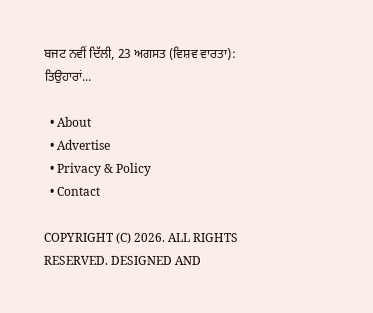ਬਜਟ ਨਵੀਂ ਦਿੱਲੀ, 23 ਅਗਸਤ (ਵਿਸ਼ਵ ਵਾਰਤਾ): ਤਿਉਹਾਰਾਂ...

  • About
  • Advertise
  • Privacy & Policy
  • Contact

COPYRIGHT (C) 2026. ALL RIGHTS RESERVED. DESIGNED AND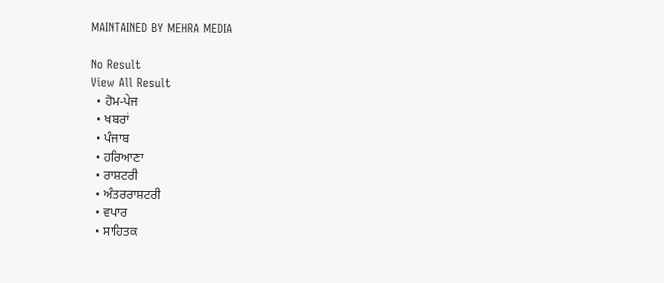MAINTAINED BY MEHRA MEDIA

No Result
View All Result
  • ਹੋਮ-ਪੇਜ
  • ਖਬਰਾਂ
  • ਪੰਜਾਬ
  • ਹਰਿਆਣਾ
  • ਰਾਸ਼ਟਰੀ
  • ਅੰਤਰਰਾਸ਼ਟਰੀ
  • ਵਪਾਰ
  • ਸਾਹਿਤਕ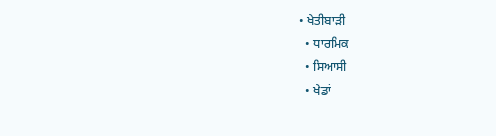• ਖੇਤੀਬਾੜੀ
  • ਧਾਰਮਿਕ
  • ਸਿਆਸੀ
  • ਖੇਡਾਂ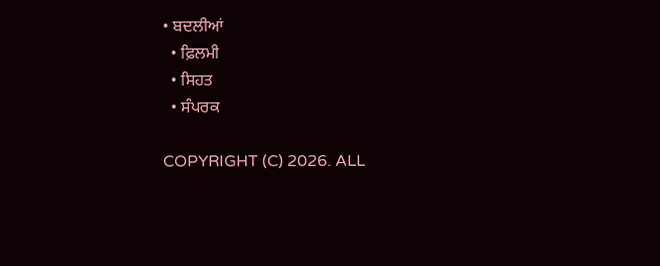• ਬਦਲੀਆਂ
  • ਫ਼ਿਲਮੀ
  • ਸਿਹਤ
  • ਸੰਪਰਕ

COPYRIGHT (C) 2026. ALL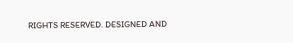RIGHTS RESERVED. DESIGNED AND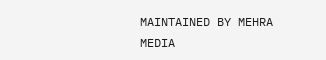MAINTAINED BY MEHRA MEDIA